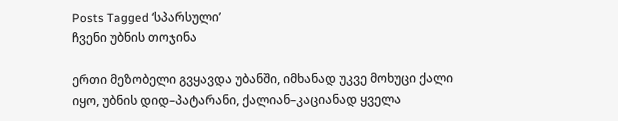Posts Tagged ‘სპარსული’
ჩვენი უბნის თოჯინა

ერთი მეზობელი გვყავდა უბანში, იმხანად უკვე მოხუცი ქალი იყო, უბნის დიდ–პატარანი, ქალიან–კაციანად ყველა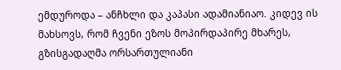ემდუროდა – ანჩხლი და კაპასი ადამიანიაო. კიდევ ის მახსოვს, რომ ჩვენი ეზოს მოპირდაპირე მხარეს, გზისგადაღმა ორსართულიანი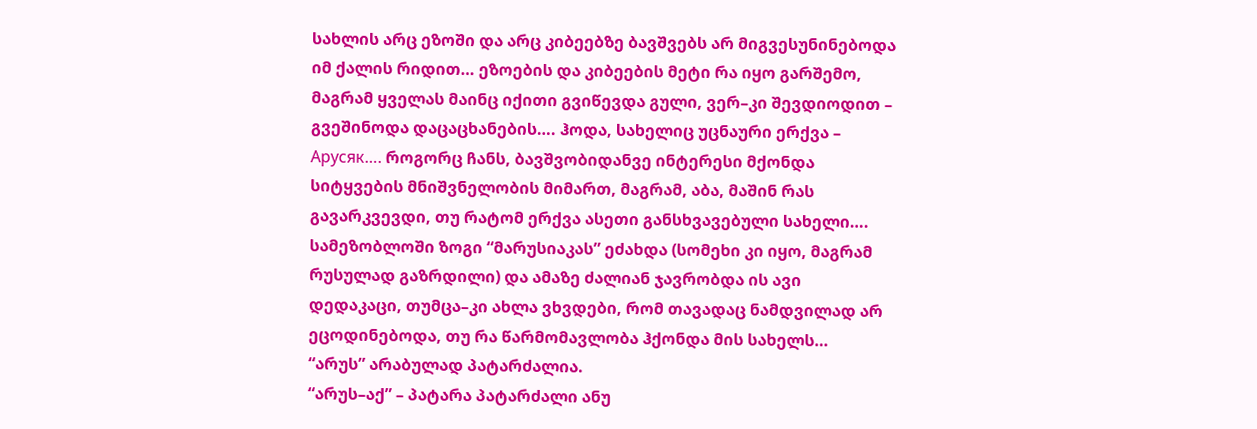სახლის არც ეზოში და არც კიბეებზე ბავშვებს არ მიგვესუნინებოდა იმ ქალის რიდით… ეზოების და კიბეების მეტი რა იყო გარშემო, მაგრამ ყველას მაინც იქითი გვიწევდა გული, ვერ–კი შევდიოდით – გვეშინოდა დაცაცხანების…. ჰოდა, სახელიც უცნაური ერქვა – Арусяк…. როგორც ჩანს, ბავშვობიდანვე ინტერესი მქონდა სიტყვების მნიშვნელობის მიმართ, მაგრამ, აბა, მაშინ რას გავარკვევდი, თუ რატომ ერქვა ასეთი განსხვავებული სახელი…. სამეზობლოში ზოგი “მარუსიაკას” ეძახდა (სომეხი კი იყო, მაგრამ რუსულად გაზრდილი) და ამაზე ძალიან ჯავრობდა ის ავი დედაკაცი, თუმცა–კი ახლა ვხვდები, რომ თავადაც ნამდვილად არ ეცოდინებოდა, თუ რა წარმომავლობა ჰქონდა მის სახელს…
“არუს” არაბულად პატარძალია.
“არუს–აქ” – პატარა პატარძალი ანუ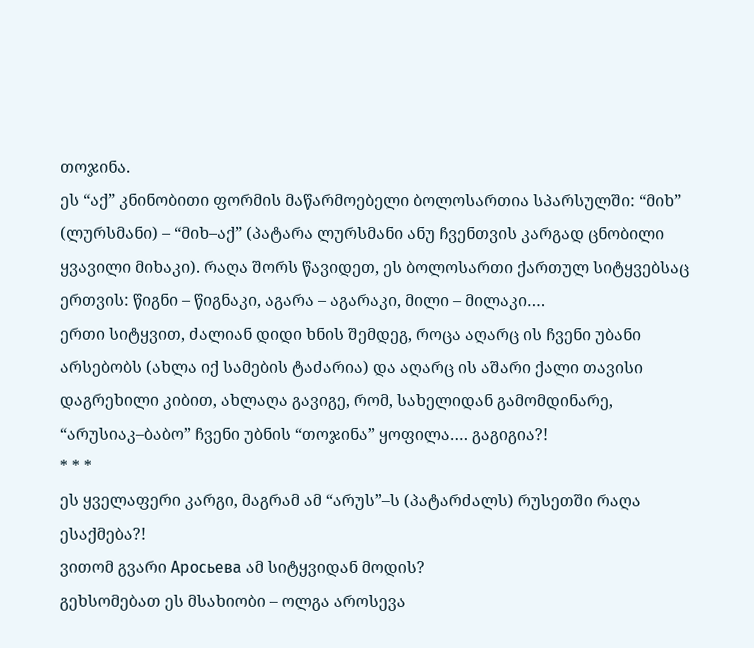თოჯინა.
ეს “აქ” კნინობითი ფორმის მაწარმოებელი ბოლოსართია სპარსულში: “მიხ” (ლურსმანი) – “მიხ–აქ” (პატარა ლურსმანი ანუ ჩვენთვის კარგად ცნობილი ყვავილი მიხაკი). რაღა შორს წავიდეთ, ეს ბოლოსართი ქართულ სიტყვებსაც ერთვის: წიგნი – წიგნაკი, აგარა – აგარაკი, მილი – მილაკი….
ერთი სიტყვით, ძალიან დიდი ხნის შემდეგ, როცა აღარც ის ჩვენი უბანი არსებობს (ახლა იქ სამების ტაძარია) და აღარც ის აშარი ქალი თავისი დაგრეხილი კიბით, ახლაღა გავიგე, რომ, სახელიდან გამომდინარე, “არუსიაკ–ბაბო” ჩვენი უბნის “თოჯინა” ყოფილა…. გაგიგია?!
* * *
ეს ყველაფერი კარგი, მაგრამ ამ “არუს”–ს (პატარძალს) რუსეთში რაღა ესაქმება?!
ვითომ გვარი Аросьева ამ სიტყვიდან მოდის?
გეხსომებათ ეს მსახიობი – ოლგა აროსევა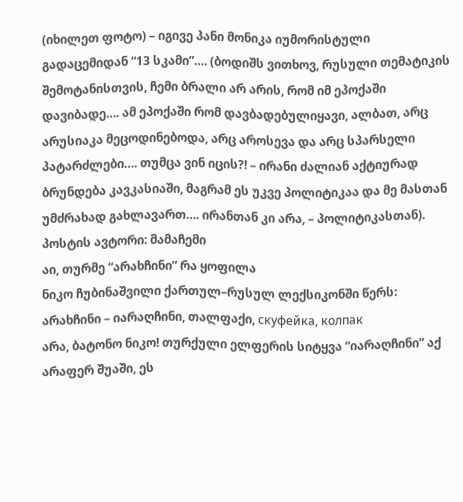(იხილეთ ფოტო) – იგივე პანი მონიკა იუმორისტული გადაცემიდან “13 სკამი”…. (ბოდიშს ვითხოვ, რუსული თემატიკის შემოტანისთვის, ჩემი ბრალი არ არის, რომ იმ ეპოქაში დავიბადე…. ამ ეპოქაში რომ დავბადებულიყავი, ალბათ, არც არუსიაკა მეცოდინებოდა, არც აროსევა და არც სპარსელი პატარძლები…. თუმცა ვინ იცის?! – ირანი ძალიან აქტიურად ბრუნდება კავკასიაში, მაგრამ ეს უკვე პოლიტიკაა და მე მასთან უმძრახად გახლავართ…. ირანთან კი არა, – პოლიტიკასთან).
პოსტის ავტორი: მამაჩემი
აი, თურმე “არახჩინი” რა ყოფილა
ნიკო ჩუბინაშვილი ქართულ–რუსულ ლექსიკონში წერს:
არახჩინი – იარაღჩინი, თალფაქი, скуфейка, колпак
არა, ბატონო ნიკო! თურქული ელფერის სიტყვა “იარაღჩინი” აქ არაფერ შუაში, ეს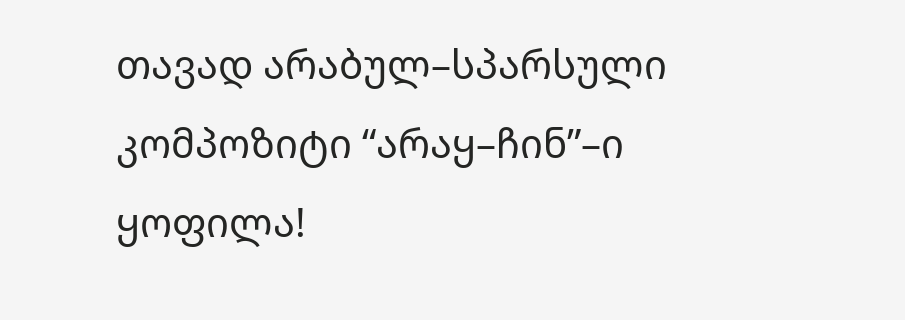თავად არაბულ–სპარსული კომპოზიტი “არაყ–ჩინ”–ი ყოფილა!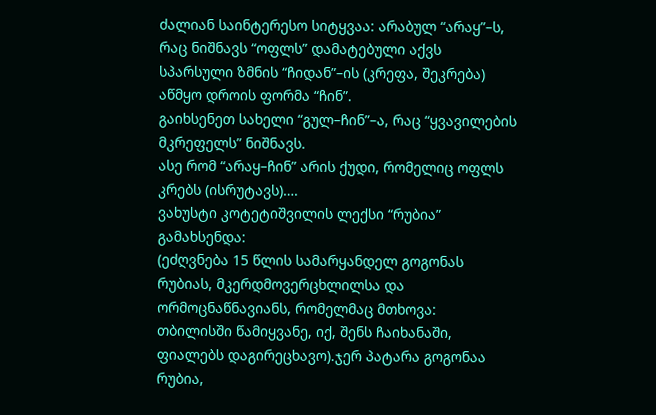ძალიან საინტერესო სიტყვაა: არაბულ “არაყ”–ს, რაც ნიშნავს “ოფლს” დამატებული აქვს სპარსული ზმნის “ჩიდან”–ის (კრეფა, შეკრება) აწმყო დროის ფორმა “ჩინ”.
გაიხსენეთ სახელი “გულ–ჩინ”–ა, რაც “ყვავილების მკრეფელს” ნიშნავს.
ასე რომ “არაყ–ჩინ” არის ქუდი, რომელიც ოფლს კრებს (ისრუტავს)….
ვახუსტი კოტეტიშვილის ლექსი “რუბია” გამახსენდა:
(ეძღვნება 15 წლის სამარყანდელ გოგონას რუბიას, მკერდმოვერცხლილსა და ორმოცნაწნავიანს, რომელმაც მთხოვა:
თბილისში წამიყვანე, იქ, შენს ჩაიხანაში, ფიალებს დაგირეცხავო).ჯერ პატარა გოგონაა რუბია,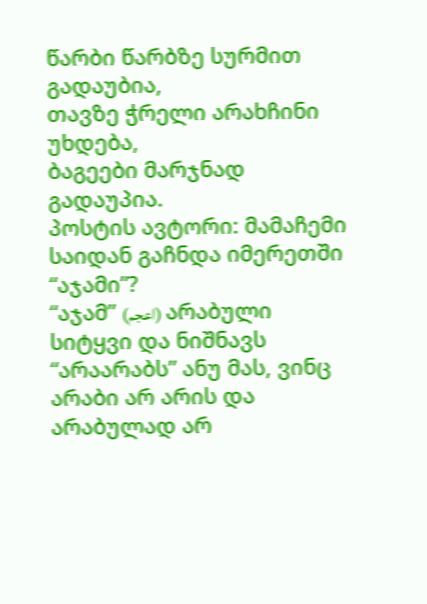წარბი წარბზე სურმით გადაუბია,
თავზე ჭრელი არახჩინი უხდება,
ბაგეები მარჯნად გადაუპია.
პოსტის ავტორი: მამაჩემი
საიდან გაჩნდა იმერეთში “აჯამი”?
“აჯამ” (اعجم) არაბული სიტყვი და ნიშნავს “არაარაბს” ანუ მას, ვინც არაბი არ არის და არაბულად არ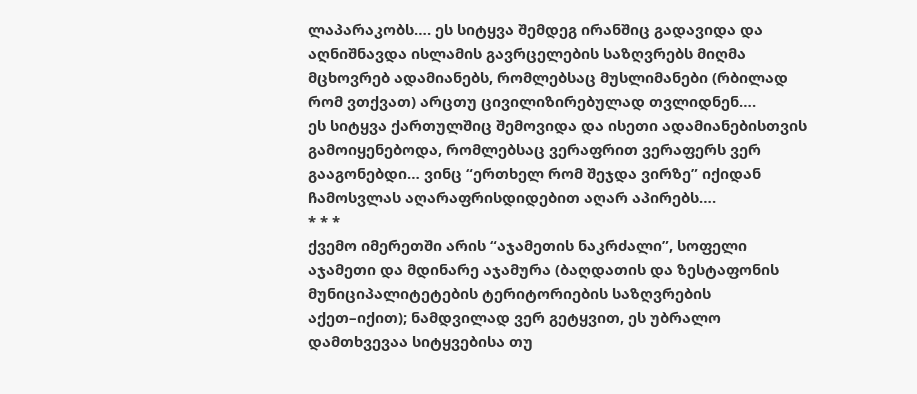ლაპარაკობს…. ეს სიტყვა შემდეგ ირანშიც გადავიდა და აღნიშნავდა ისლამის გავრცელების საზღვრებს მიღმა მცხოვრებ ადამიანებს, რომლებსაც მუსლიმანები (რბილად რომ ვთქვათ) არცთუ ცივილიზირებულად თვლიდნენ….
ეს სიტყვა ქართულშიც შემოვიდა და ისეთი ადამიანებისთვის გამოიყენებოდა, რომლებსაც ვერაფრით ვერაფერს ვერ გააგონებდი… ვინც “ერთხელ რომ შეჯდა ვირზე” იქიდან ჩამოსვლას აღარაფრისდიდებით აღარ აპირებს….
* * *
ქვემო იმერეთში არის “აჯამეთის ნაკრძალი”, სოფელი აჯამეთი და მდინარე აჯამურა (ბაღდათის და ზესტაფონის მუნიციპალიტეტების ტერიტორიების საზღვრების აქეთ–იქით); ნამდვილად ვერ გეტყვით, ეს უბრალო დამთხვევაა სიტყვებისა თუ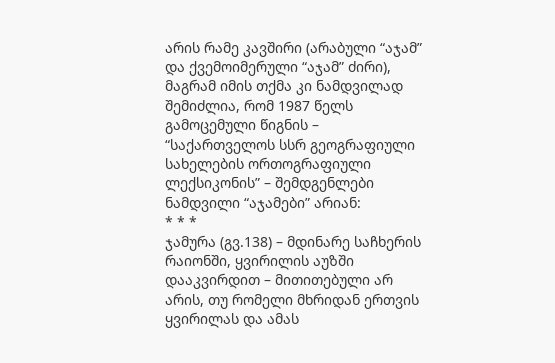არის რამე კავშირი (არაბული “აჯამ” და ქვემოიმერული “აჯამ” ძირი), მაგრამ იმის თქმა კი ნამდვილად შემიძლია, რომ 1987 წელს გამოცემული წიგნის – “საქართველოს სსრ გეოგრაფიული სახელების ორთოგრაფიული ლექსიკონის” – შემდგენლები ნამდვილი “აჯამები” არიან:
* * *
ჯამურა (გვ.138) – მდინარე საჩხერის რაიონში, ყვირილის აუზში დააკვირდით – მითითებული არ არის, თუ რომელი მხრიდან ერთვის ყვირილას და ამას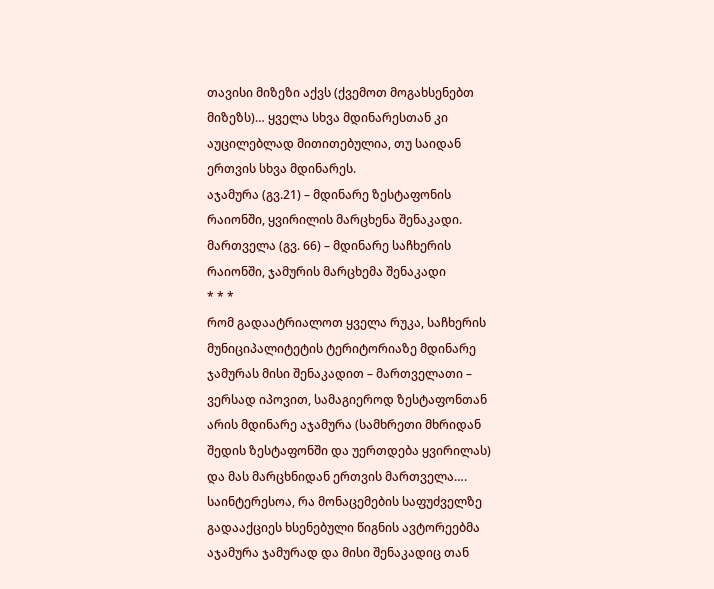თავისი მიზეზი აქვს (ქვემოთ მოგახსენებთ მიზეზს)… ყველა სხვა მდინარესთან კი აუცილებლად მითითებულია, თუ საიდან ერთვის სხვა მდინარეს.
აჯამურა (გვ.21) – მდინარე ზესტაფონის რაიონში, ყვირილის მარცხენა შენაკადი.
მართველა (გვ. 66) – მდინარე საჩხერის რაიონში, ჯამურის მარცხემა შენაკადი
* * *
რომ გადაატრიალოთ ყველა რუკა, საჩხერის მუნიციპალიტეტის ტერიტორიაზე მდინარე ჯამურას მისი შენაკადით – მართველათი – ვერსად იპოვით, სამაგიეროდ ზესტაფონთან არის მდინარე აჯამურა (სამხრეთი მხრიდან შედის ზესტაფონში და უერთდება ყვირილას) და მას მარცხნიდან ერთვის მართველა…. საინტერესოა, რა მონაცემების საფუძველზე გადააქციეს ხსენებული წიგნის ავტორეებმა აჯამურა ჯამურად და მისი შენაკადიც თან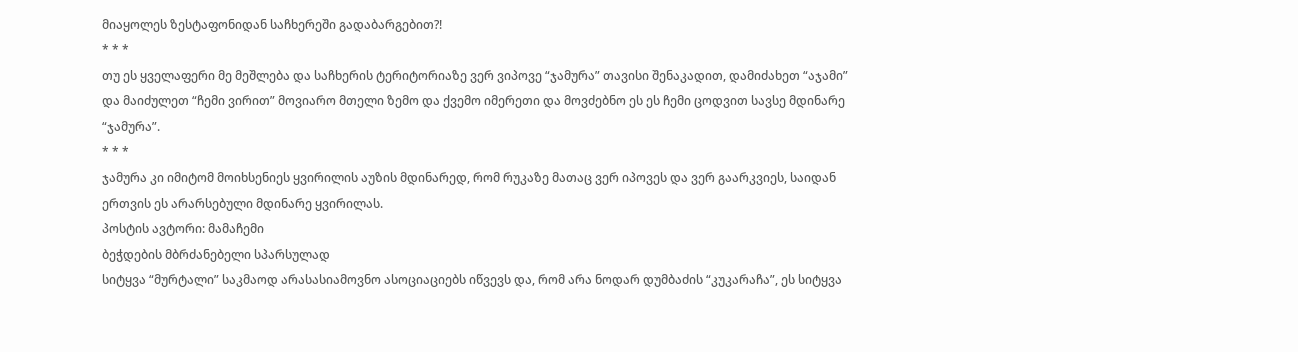მიაყოლეს ზესტაფონიდან საჩხერეში გადაბარგებით?!
* * *
თუ ეს ყველაფერი მე მეშლება და საჩხერის ტერიტორიაზე ვერ ვიპოვე “ჯამურა” თავისი შენაკადით, დამიძახეთ “აჯამი” და მაიძულეთ “ჩემი ვირით” მოვიარო მთელი ზემო და ქვემო იმერეთი და მოვძებნო ეს ეს ჩემი ცოდვით სავსე მდინარე “ჯამურა”.
* * *
ჯამურა კი იმიტომ მოიხსენიეს ყვირილის აუზის მდინარედ, რომ რუკაზე მათაც ვერ იპოვეს და ვერ გაარკვიეს, საიდან ერთვის ეს არარსებული მდინარე ყვირილას.
პოსტის ავტორი: მამაჩემი
ბეჭდების მბრძანებელი სპარსულად
სიტყვა “მურტალი” საკმაოდ არასასიამოვნო ასოციაციებს იწვევს და, რომ არა ნოდარ დუმბაძის “კუკარაჩა”, ეს სიტყვა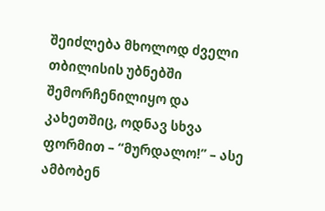შეიძლება მხოლოდ ძველი თბილისის უბნებში შემორჩენილიყო და კახეთშიც, ოდნავ სხვა ფორმით – “მურდალო!” – ასე ამბობენ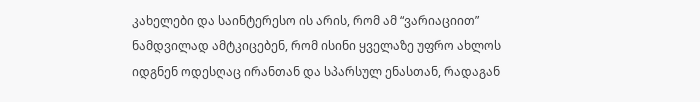კახელები და საინტერესო ის არის, რომ ამ “ვარიაციით” ნამდვილად ამტკიცებენ, რომ ისინი ყველაზე უფრო ახლოს იდგნენ ოდესღაც ირანთან და სპარსულ ენასთან, რადაგან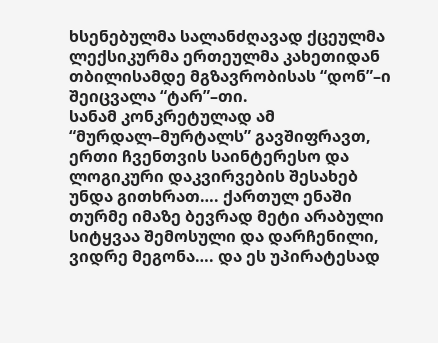ხსენებულმა სალანძღავად ქცეულმა ლექსიკურმა ერთეულმა კახეთიდან თბილისამდე მგზავრობისას “დონ”–ი შეიცვალა “ტარ”–თი.
სანამ კონკრეტულად ამ “მურდალ–მურტალს” გავშიფრავთ, ერთი ჩვენთვის საინტერესო და ლოგიკური დაკვირვების შესახებ უნდა გითხრათ…. ქართულ ენაში თურმე იმაზე ბევრად მეტი არაბული სიტყვაა შემოსული და დარჩენილი, ვიდრე მეგონა…. და ეს უპირატესად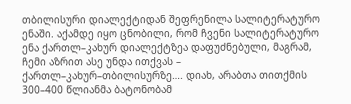თბილისური დიალექტიდან შეფრენილა სალიტერატურო ენაში. აქამდე იყო ცნობილი, რომ ჩვენი სალიტერატურო ენა ქართლ–კახურ დიალექტზეა დაფუძნებული, მაგრამ, ჩემი აზრით ასე უნდა ითქვას – ქართლ–კახურ–თბილისურზე…. დიახ, არაბთა თითქმის 300–400 წლიანმა ბატონობამ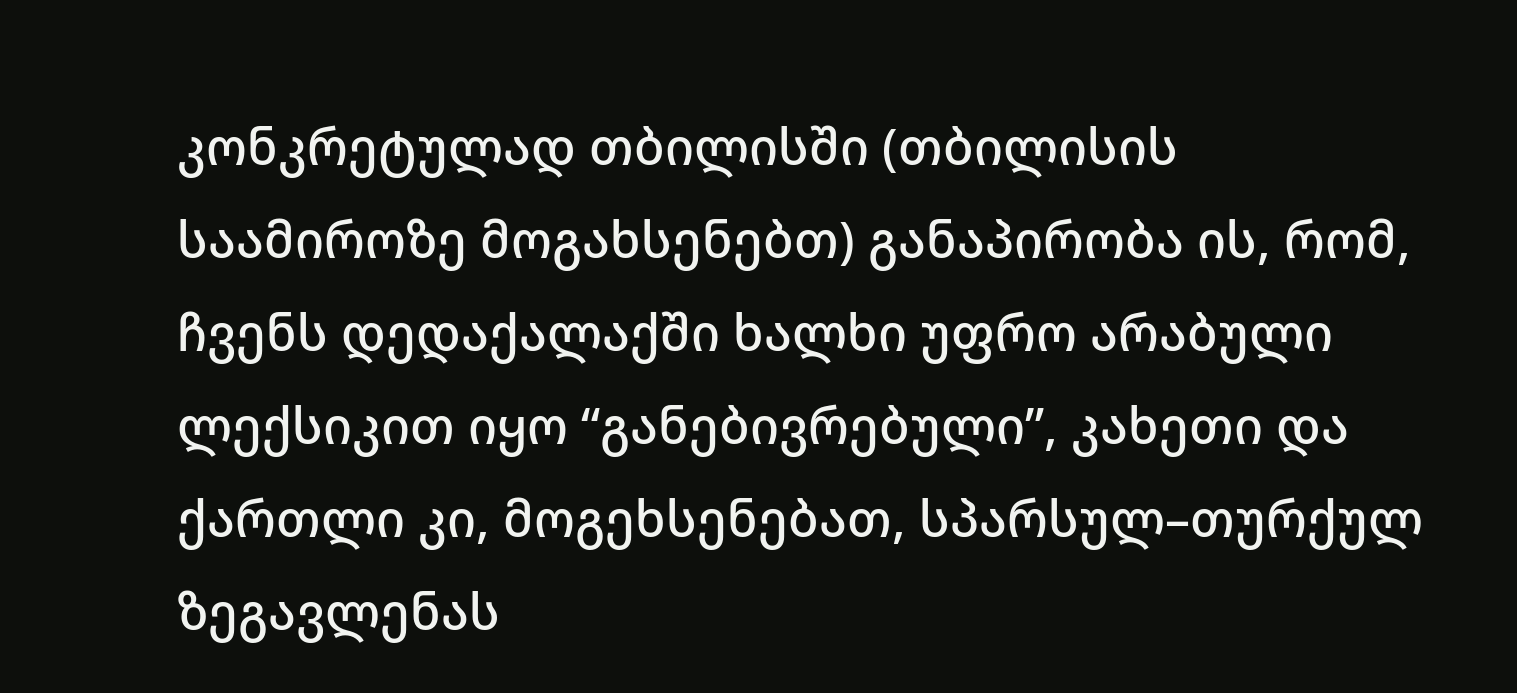კონკრეტულად თბილისში (თბილისის საამიროზე მოგახსენებთ) განაპირობა ის, რომ, ჩვენს დედაქალაქში ხალხი უფრო არაბული ლექსიკით იყო “განებივრებული”, კახეთი და ქართლი კი, მოგეხსენებათ, სპარსულ–თურქულ ზეგავლენას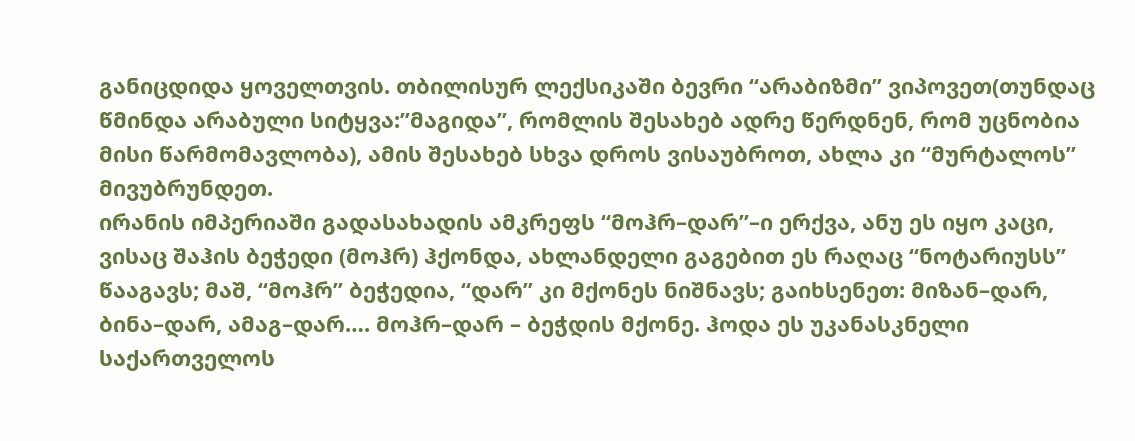განიცდიდა ყოველთვის. თბილისურ ლექსიკაში ბევრი “არაბიზმი” ვიპოვეთ(თუნდაც წმინდა არაბული სიტყვა:”მაგიდა”, რომლის შესახებ ადრე წერდნენ, რომ უცნობია მისი წარმომავლობა), ამის შესახებ სხვა დროს ვისაუბროთ, ახლა კი “მურტალოს” მივუბრუნდეთ.
ირანის იმპერიაში გადასახადის ამკრეფს “მოჰრ–დარ”–ი ერქვა, ანუ ეს იყო კაცი, ვისაც შაჰის ბეჭედი (მოჰრ) ჰქონდა, ახლანდელი გაგებით ეს რაღაც “ნოტარიუსს” წააგავს; მაშ, “მოჰრ” ბეჭედია, “დარ” კი მქონეს ნიშნავს; გაიხსენეთ: მიზან–დარ, ბინა–დარ, ამაგ–დარ…. მოჰრ–დარ – ბეჭდის მქონე. ჰოდა ეს უკანასკნელი საქართველოს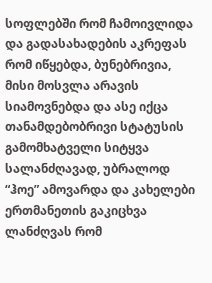სოფლებში რომ ჩამოივლიდა და გადასახადების აკრეფას რომ იწყებდა, ბუნებრივია, მისი მოსვლა არავის სიამოვნებდა და ასე იქცა თანამდებობრივი სტატუსის გამომხატველი სიტყვა სალანძღავად, უბრალოდ “ჰოე” ამოვარდა და კახელები ერთმანეთის გაკიცხვა ლანძღვას რომ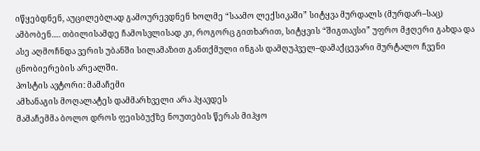იწყებდნენ, აუცილებლად გამოურევდნენ ხოლმე “საამო ლექსიკაში” სიტყვა მურდალს (მურდარ–საც) ამბობენ…. თბილისამდე ჩამოსვლისად კი, როგორც გითხარით, სიტყვის “შიგთავსი” უფრო მჟღერი გახდა და ასე აღმოჩნდა ვერის უბანში სილამაზით განთქმული ინგას დამღუპველ–დამაქცევარი მურტალო ჩვენი ცნობიერების არეალში.
პოსტის ავტორი: მამაჩემი
ამხანაგის მოღალატეს დამმარხველი არა ჰყავდეს
მამაჩემმა ბოლო დროს ფეისბუქზე ნოუთების წერას მიჰყო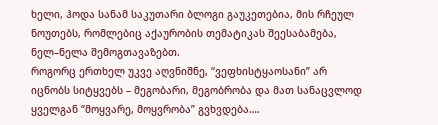ხელი, ჰოდა სანამ საკუთარი ბლოგი გაუკეთებია, მის რჩეულ ნოუთებს, რომლებიც აქაურობის თემატიკას შეესაბამება, ნელ–ნელა შემოგთავაზებთ.
როგორც ერთხელ უკვე აღვნიშნე, “ვეფხისტყაოსანი” არ იცნობს სიტყვებს – მეგობარი, მეგობრობა და მათ სანაცვლოდ ყველგან “მოყვარე, მოყვრობა” გვხვდება….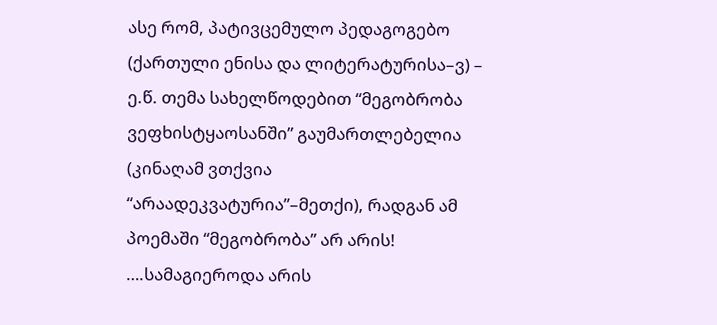ასე რომ, პატივცემულო პედაგოგებო (ქართული ენისა და ლიტერატურისა–ვ) – ე.წ. თემა სახელწოდებით “მეგობრობა ვეფხისტყაოსანში” გაუმართლებელია (კინაღამ ვთქვია “არაადეკვატურია”–მეთქი), რადგან ამ პოემაში “მეგობრობა” არ არის!
….სამაგიეროდა არის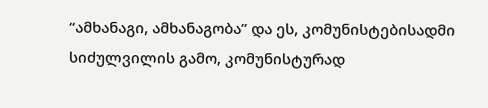“ამხანაგი, ამხანაგობა” და ეს, კომუნისტებისადმი სიძულვილის გამო, კომუნისტურად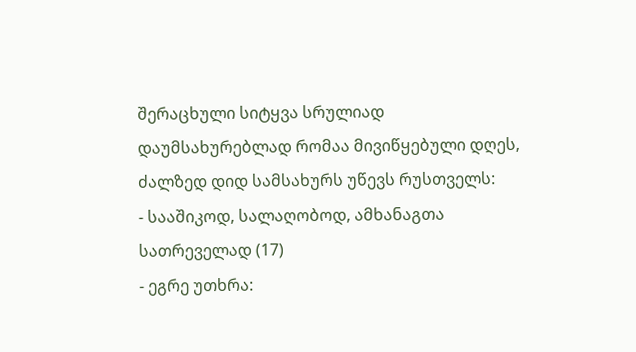შერაცხული სიტყვა სრულიად დაუმსახურებლად რომაა მივიწყებული დღეს, ძალზედ დიდ სამსახურს უწევს რუსთველს:
- სააშიკოდ, სალაღობოდ, ამხანაგთა სათრეველად (17)
- ეგრე უთხრა: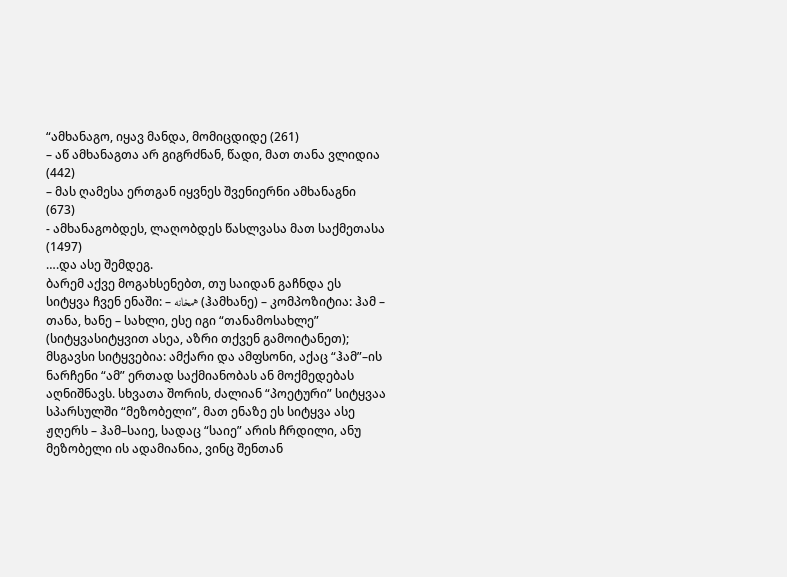“ამხანაგო, იყავ მანდა, მომიცდიდე (261)
– აწ ამხანაგთა არ გიგრძნან, წადი, მათ თანა ვლიდია (442)
– მას ღამესა ერთგან იყვნეს შვენიერნი ამხანაგნი (673)
- ამხანაგობდეს, ლაღობდეს წასლვასა მათ საქმეთასა (1497)
….და ასე შემდეგ.
ბარემ აქვე მოგახსენებთ, თუ საიდან გაჩნდა ეს სიტყვა ჩვენ ენაში: – همخانه (ჰამხანე) – კომპოზიტია: ჰამ – თანა, ხანე – სახლი, ესე იგი “თანამოსახლე” (სიტყვასიტყვით ასეა, აზრი თქვენ გამოიტანეთ); მსგავსი სიტყვებია: ამქარი და ამფსონი, აქაც “ჰამ”–ის ნარჩენი “ამ” ერთად საქმიანობას ან მოქმედებას აღნიშნავს. სხვათა შორის, ძალიან “პოეტური” სიტყვაა სპარსულში “მეზობელი”, მათ ენაზე ეს სიტყვა ასე ჟღერს – ჰამ–საიე, სადაც “საიე” არის ჩრდილი, ანუ მეზობელი ის ადამიანია, ვინც შენთან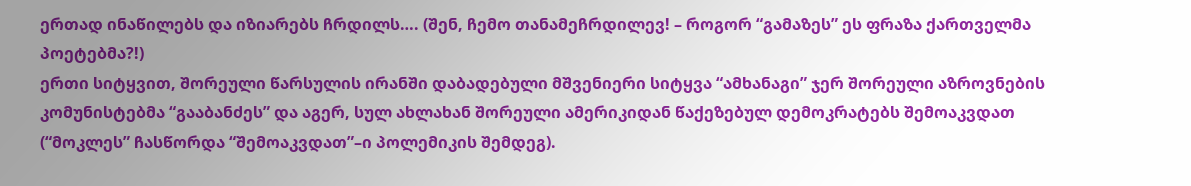ერთად ინაწილებს და იზიარებს ჩრდილს…. (შენ, ჩემო თანამეჩრდილევ! – როგორ “გამაზეს” ეს ფრაზა ქართველმა პოეტებმა?!)
ერთი სიტყვით, შორეული წარსულის ირანში დაბადებული მშვენიერი სიტყვა “ამხანაგი” ჯერ შორეული აზროვნების კომუნისტებმა “გააბანძეს” და აგერ, სულ ახლახან შორეული ამერიკიდან წაქეზებულ დემოკრატებს შემოაკვდათ (“მოკლეს” ჩასწორდა “შემოაკვდათ”–ი პოლემიკის შემდეგ).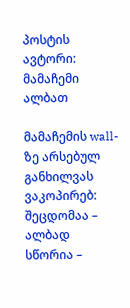პოსტის ავტორი: მამაჩემი
ალბათ

მამაჩემის wall-ზე არსებულ განხილვას ვაკოპირებ:
შეცდომაა – ალბად
სწორია –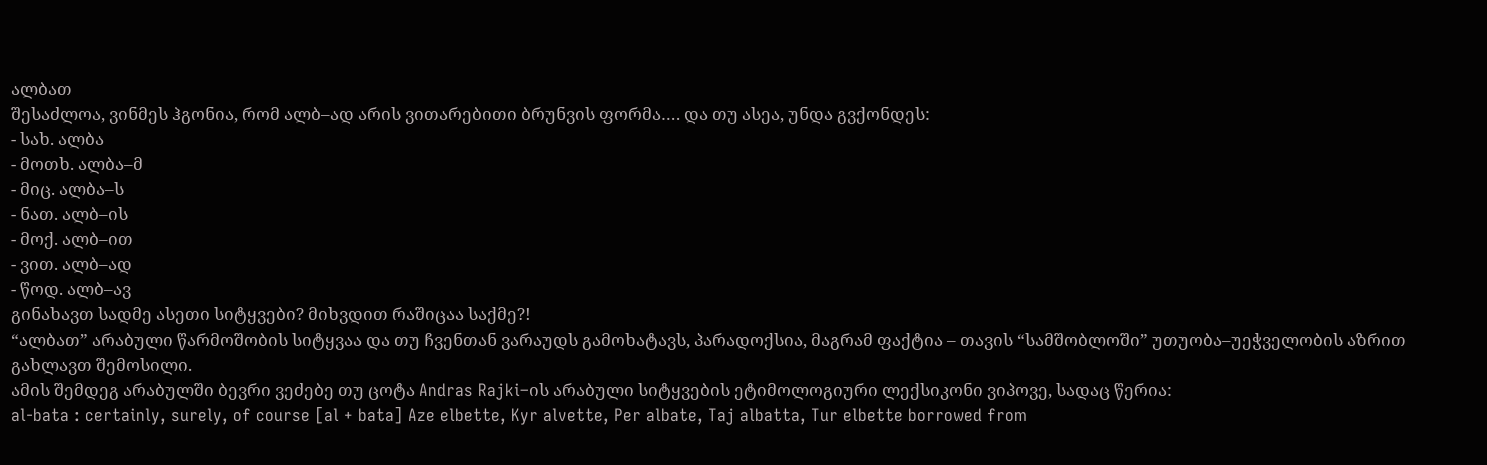ალბათ
შესაძლოა, ვინმეს ჰგონია, რომ ალბ–ად არის ვითარებითი ბრუნვის ფორმა…. და თუ ასეა, უნდა გვქონდეს:
- სახ. ალბა
- მოთხ. ალბა–მ
- მიც. ალბა–ს
- ნათ. ალბ–ის
- მოქ. ალბ–ით
- ვით. ალბ–ად
- წოდ. ალბ–ავ
გინახავთ სადმე ასეთი სიტყვები? მიხვდით რაშიცაა საქმე?!
“ალბათ” არაბული წარმოშობის სიტყვაა და თუ ჩვენთან ვარაუდს გამოხატავს, პარადოქსია, მაგრამ ფაქტია – თავის “სამშობლოში” უთუობა–უეჭველობის აზრით გახლავთ შემოსილი.
ამის შემდეგ არაბულში ბევრი ვეძებე თუ ცოტა Andras Rajki–ის არაბული სიტყვების ეტიმოლოგიური ლექსიკონი ვიპოვე, სადაც წერია:
al-bata : certainly, surely, of course [al + bata] Aze elbette, Kyr alvette, Per albate, Taj albatta, Tur elbette borrowed from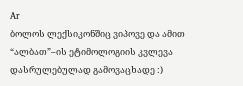Ar
ბოლოს ლექსიკონშიც ვიპოვე და ამით “ალბათ”–ის ეტიმოლოგიის კვლევა დასრულებულად გამოვაცხადე :)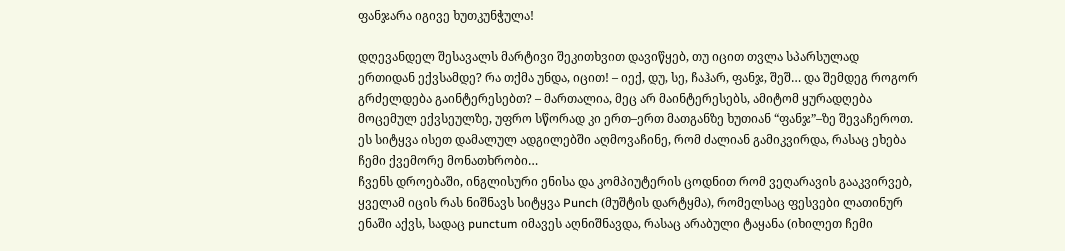ფანჯარა იგივე ხუთკუნჭულა!

დღევანდელ შესავალს მარტივი შეკითხვით დავიწყებ, თუ იცით თვლა სპარსულად ერთიდან ექვსამდე? რა თქმა უნდა, იცით! – იექ, დუ, სე, ჩაჰარ, ფანჯ, შეშ… და შემდეგ როგორ გრძელდება გაინტერესებთ? – მართალია, მეც არ მაინტერესებს, ამიტომ ყურადღება მოცემულ ექვსეულზე, უფრო სწორად კი ერთ–ერთ მათგანზე ხუთიან “ფანჯ”–ზე შევაჩეროთ. ეს სიტყვა ისეთ დამალულ ადგილებში აღმოვაჩინე, რომ ძალიან გამიკვირდა, რასაც ეხება ჩემი ქვემორე მონათხრობი…
ჩვენს დროებაში, ინგლისური ენისა და კომპიუტერის ცოდნით რომ ვეღარავის გააკვირვებ, ყველამ იცის რას ნიშნავს სიტყვა Punch (მუშტის დარტყმა), რომელსაც ფესვები ლათინურ ენაში აქვს, სადაც punctum იმავეს აღნიშნავდა, რასაც არაბული ტაყანა (იხილეთ ჩემი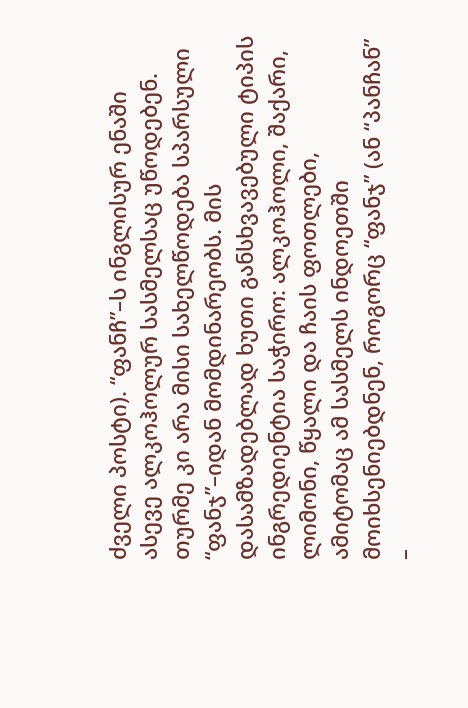ძველი პოსტი). “ფანჩ”–ს ინგლისურ ენაში ასევე ალკოჰოლურ სასმელსაც უწოდებენ. თურმე კი არა მისი სახელწოდება სპარსული “ფანჯ”–იდან მომდინარეობს. მის დასამზადებლად ხუთი განსხვავებული ტიპის ინგრედიენტია საჭირო: ალკოჰოლი, შაქარი, ლიმონი, წყალი და ჩაის ფოთლები, ამიტომაც ამ სასმელს ინდოეთში მოიხსენიებდნენ, როგორც “ფანჯ” (ან “პანჩან” –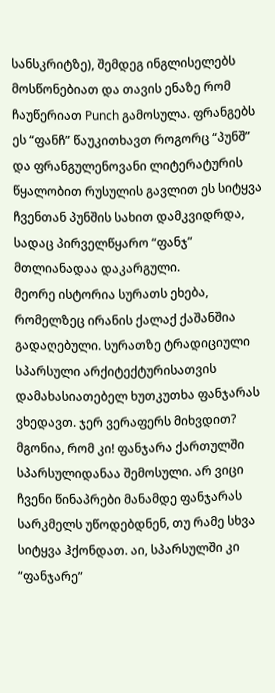სანსკრიტზე), შემდეგ ინგლისელებს მოსწონებიათ და თავის ენაზე რომ ჩაუწერიათ Punch გამოსულა. ფრანგებს ეს “ფანჩ” წაუკითხავთ როგორც “პუნშ” და ფრანგულენოვანი ლიტერატურის წყალობით რუსულის გავლით ეს სიტყვა ჩვენთან პუნშის სახით დამკვიდრდა, სადაც პირველწყარო “ფანჯ” მთლიანადაა დაკარგული.
მეორე ისტორია სურათს ეხება, რომელზეც ირანის ქალაქ ქაშანშია გადაღებული. სურათზე ტრადიციული სპარსული არქიტექტურისათვის დამახასიათებელ ხუთკუთხა ფანჯარას ვხედავთ. ჯერ ვერაფერს მიხვდით? მგონია, რომ კი! ფანჯარა ქართულში სპარსულიდანაა შემოსული. არ ვიცი ჩვენი წინაპრები მანამდე ფანჯარას სარკმელს უწოდებდნენ, თუ რამე სხვა სიტყვა ჰქონდათ. აი, სპარსულში კი “ფანჯარე”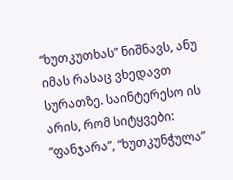“ხუთკუთხას” ნიშნავს, ანუ იმას რასაც ვხედავთ სურათზე. საინტერესო ის არის, რომ სიტყვები: “ფანჯარა”, “ხუთკუნჭულა”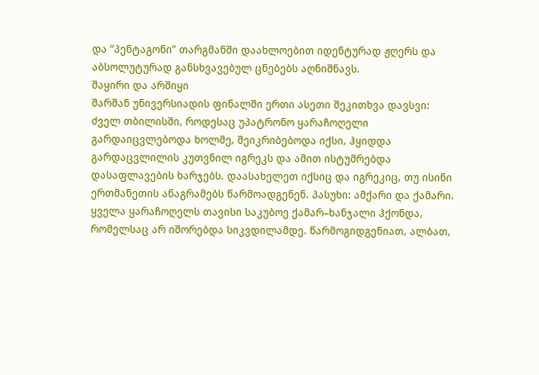და “პენტაგონი” თარგმანში დაახლოებით იდენტურად ჟღერს და აბსოლუტურად განსხვავებულ ცნებებს აღნიშნავს.
შაყირი და არშიყი
შარშან უნივერსიადის ფინალში ერთი ასეთი შეკითხვა დავსვი: ძველ თბილისში, როდესაც უპატრონო ყარაჩოღელი გარდაიცვლებოდა ხოლმე, შეიკრიბებოდა იქსი, ჰყიდდა გარდაცვლილის კუთვნილ იგრეკს და ამით ისტუმრებდა დასაფლავების ხარჯებს. დაასახელეთ იქსიც და იგრეკიც, თუ ისინი ერთმანეთის ანაგრამებს წარმოადგენენ. პასუხი: ამქარი და ქამარი. ყველა ყარაჩოღელს თავისი საკუბოე ქამარ–ხანჯალი ჰქონდა, რომელსაც არ იშორებდა სიკვდილამდე. წარმოგიდგენიათ, ალბათ,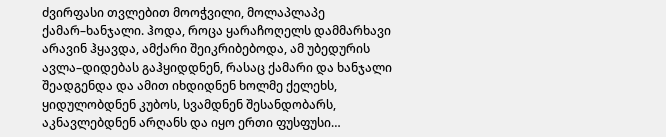ძვირფასი თვლებით მოოჭვილი, მოლაპლაპე ქამარ–ხანჯალი. ჰოდა, როცა ყარაჩოღელს დამმარხავი არავინ ჰყავდა, ამქარი შეიკრიბებოდა, ამ უბედურის ავლა–დიდებას გაჰყიდდნენ, რასაც ქამარი და ხანჯალი შეადგენდა და ამით იხდიდნენ ხოლმე ქელეხს, ყიდულობდნენ კუბოს, სვამდნენ შესანდობარს, აკნავლებდნენ არღანს და იყო ერთი ფუსფუსი…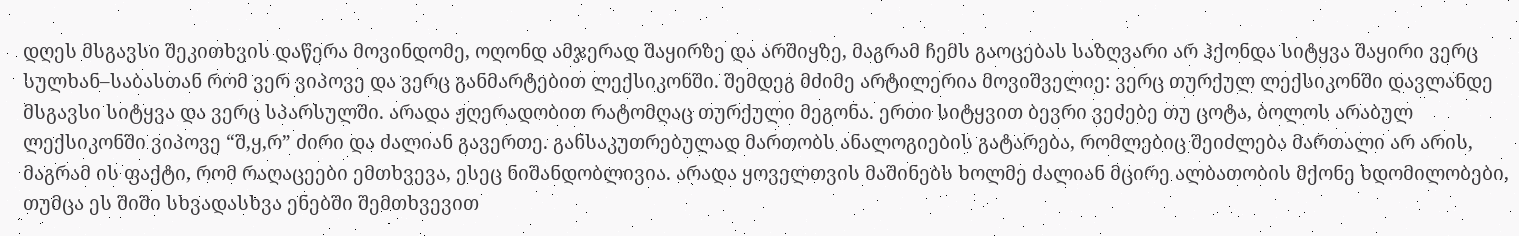დღეს მსგავსი შეკითხვის დაწერა მოვინდომე, ოღონდ ამჯერად შაყირზე და არშიყზე, მაგრამ ჩემს გაოცებას საზღვარი არ ჰქონდა სიტყვა შაყირი ვერც სულხან–საბასთან რომ ვერ ვიპოვე და ვერც განმარტებით ლექსიკონში. შემდეგ მძიმე არტილერია მოვიშველიე: ვერც თურქულ ლექსიკონში დავლანდე მსგავსი სიტყვა და ვერც სპარსულში. არადა ჟღერადობით რატომღაც თურქული მეგონა. ერთი სიტყვით ბევრი ვეძებე თუ ცოტა, ბოლოს არაბულ ლექსიკონში ვიპოვე “შ,ყ,რ” ძირი და ძალიან გავერთე. განსაკუთრებულად მართობს ანალოგიების გატარება, რომლებიც შეიძლება მართალი არ არის, მაგრამ ის ფაქტი, რომ რაღაცეები ემთხვევა, ესეც ნიშანდობლივია. არადა ყოველთვის მაშინებს ხოლმე ძალიან მცირე ალბათობის მქონე ხდომილობები, თუმცა ეს შიში სხვადასხვა ენებში შემთხვევით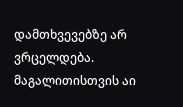დამთხვევებზე არ ვრცელდება. მაგალითისთვის აი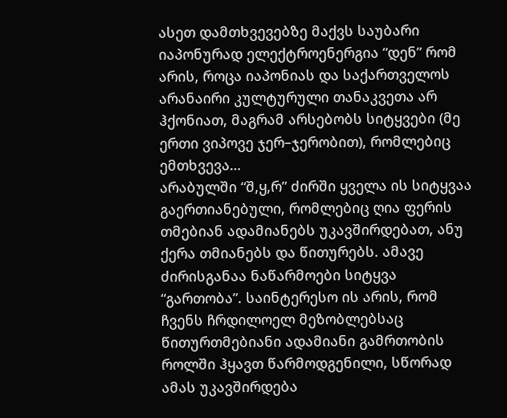ასეთ დამთხვევებზე მაქვს საუბარი იაპონურად ელექტროენერგია “დენ” რომ არის, როცა იაპონიას და საქართველოს არანაირი კულტურული თანაკვეთა არ ჰქონიათ, მაგრამ არსებობს სიტყვები (მე ერთი ვიპოვე ჯერ–ჯერობით), რომლებიც ემთხვევა…
არაბულში “შ,ყ,რ” ძირში ყველა ის სიტყვაა გაერთიანებული, რომლებიც ღია ფერის თმებიან ადამიანებს უკავშირდებათ, ანუ ქერა თმიანებს და წითურებს. ამავე ძირისგანაა ნაწარმოები სიტყვა “გართობა”. საინტერესო ის არის, რომ ჩვენს ჩრდილოელ მეზობლებსაც წითურთმებიანი ადამიანი გამრთობის როლში ჰყავთ წარმოდგენილი, სწორად ამას უკავშირდება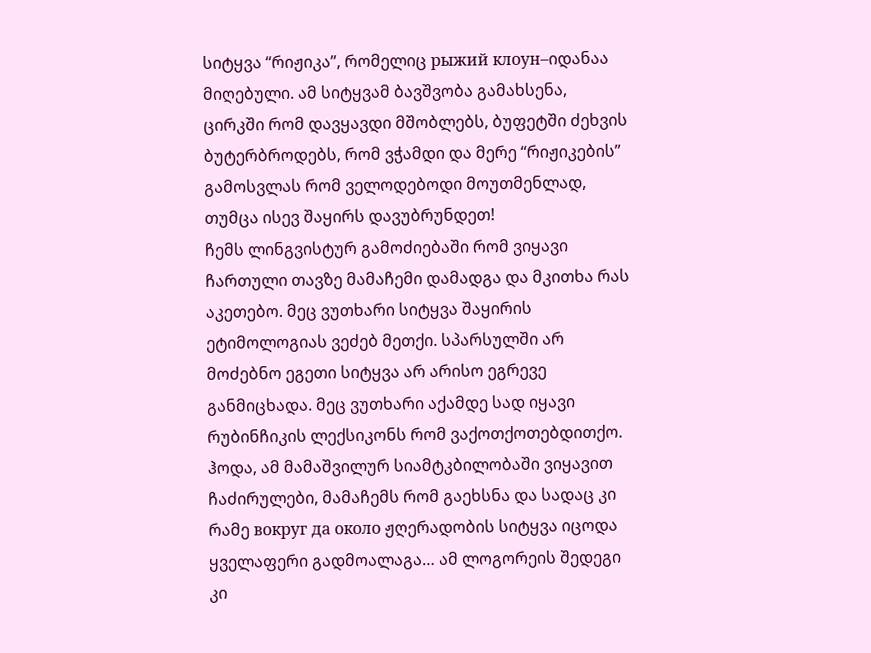სიტყვა “რიჟიკა”, რომელიც рыжий клоун–იდანაა მიღებული. ამ სიტყვამ ბავშვობა გამახსენა, ცირკში რომ დავყავდი მშობლებს, ბუფეტში ძეხვის ბუტერბროდებს, რომ ვჭამდი და მერე “რიჟიკების” გამოსვლას რომ ველოდებოდი მოუთმენლად, თუმცა ისევ შაყირს დავუბრუნდეთ!
ჩემს ლინგვისტურ გამოძიებაში რომ ვიყავი ჩართული თავზე მამაჩემი დამადგა და მკითხა რას აკეთებო. მეც ვუთხარი სიტყვა შაყირის ეტიმოლოგიას ვეძებ მეთქი. სპარსულში არ მოძებნო ეგეთი სიტყვა არ არისო ეგრევე განმიცხადა. მეც ვუთხარი აქამდე სად იყავი რუბინჩიკის ლექსიკონს რომ ვაქოთქოთებდითქო. ჰოდა, ამ მამაშვილურ სიამტკბილობაში ვიყავით ჩაძირულები, მამაჩემს რომ გაეხსნა და სადაც კი რამე вокруг да около ჟღერადობის სიტყვა იცოდა ყველაფერი გადმოალაგა… ამ ლოგორეის შედეგი კი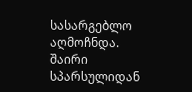სასარგებლო აღმოჩნდა. შაირი სპარსულიდან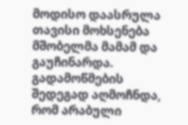მოდისო დაასრულა თავისი მოხსენება მშობელმა მამამ და გაუჩინარდა. გადამოწმების შედეგად აღმოჩნდა, რომ არაბული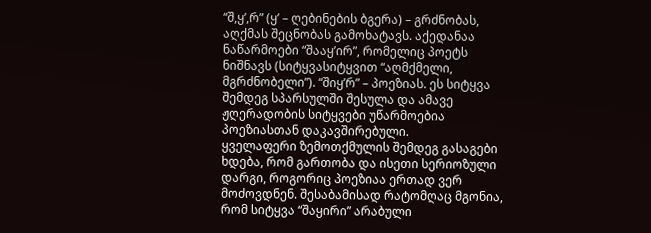“შ,ყ’,რ” (ყ’ – ღებინების ბგერა) – გრძნობას, აღქმას შეცნობას გამოხატავს. აქედანაა ნაწარმოები “შააყ’ირ”, რომელიც პოეტს ნიშნავს (სიტყვასიტყვით “აღმქმელი, მგრძნობელი”). “შიყ’რ” – პოეზიას. ეს სიტყვა შემდეგ სპარსულში შესულა და ამავე ჟღერადობის სიტყვები უწარმოებია პოეზიასთან დაკავშირებული.
ყველაფერი ზემოთქმულის შემდეგ გასაგები ხდება, რომ გართობა და ისეთი სერიოზული დარგი, როგორიც პოეზიაა ერთად ვერ მოძოვდნენ. შესაბამისად რატომღაც მგონია, რომ სიტყვა “შაყირი” არაბული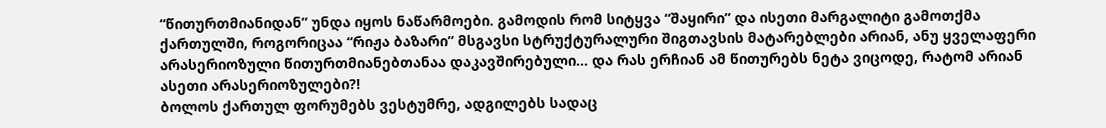“წითურთმიანიდან” უნდა იყოს ნაწარმოები. გამოდის რომ სიტყვა “შაყირი” და ისეთი მარგალიტი გამოთქმა ქართულში, როგორიცაა “რიჟა ბაზარი” მსგავსი სტრუქტურალური შიგთავსის მატარებლები არიან, ანუ ყველაფერი არასერიოზული წითურთმიანებთანაა დაკავშირებული… და რას ერჩიან ამ წითურებს ნეტა ვიცოდე, რატომ არიან ასეთი არასერიოზულები?!
ბოლოს ქართულ ფორუმებს ვესტუმრე, ადგილებს სადაც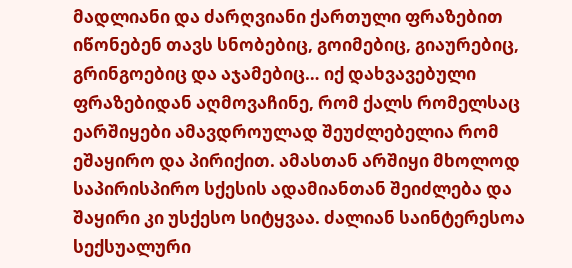მადლიანი და ძარღვიანი ქართული ფრაზებით იწონებენ თავს სნობებიც, გოიმებიც, გიაურებიც, გრინგოებიც და აჯამებიც… იქ დახვავებული ფრაზებიდან აღმოვაჩინე, რომ ქალს რომელსაც ეარშიყები ამავდროულად შეუძლებელია რომ ეშაყირო და პირიქით. ამასთან არშიყი მხოლოდ საპირისპირო სქესის ადამიანთან შეიძლება და შაყირი კი უსქესო სიტყვაა. ძალიან საინტერესოა სექსუალური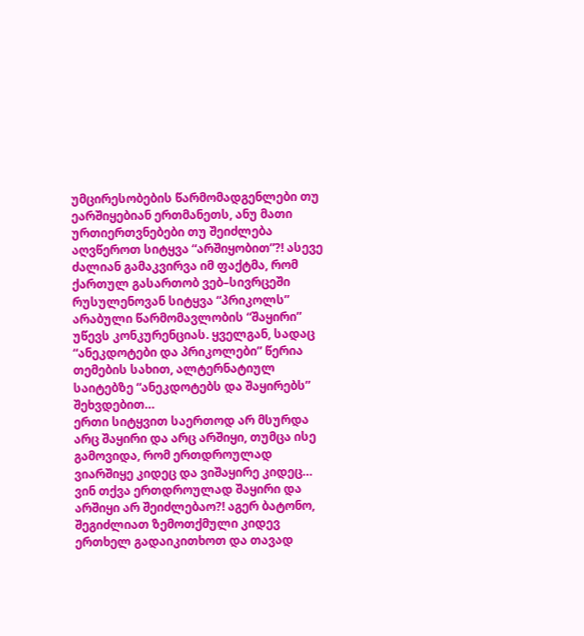უმცირესობების წარმომადგენლები თუ ეარშიყებიან ერთმანეთს, ანუ მათი ურთიერთვნებები თუ შეიძლება აღვწეროთ სიტყვა “არშიყობით”?! ასევე ძალიან გამაკვირვა იმ ფაქტმა, რომ ქართულ გასართობ ვებ–სივრცეში რუსულენოვან სიტყვა “პრიკოლს” არაბული წარმომავლობის “შაყირი” უწევს კონკურენციას. ყველგან, სადაც “ანეკდოტები და პრიკოლები” წერია თემების სახით, ალტერნატიულ საიტებზე “ანეკდოტებს და შაყირებს” შეხვდებით…
ერთი სიტყვით საერთოდ არ მსურდა არც შაყირი და არც არშიყი, თუმცა ისე გამოვიდა, რომ ერთდროულად ვიარშიყე კიდეც და ვიშაყირე კიდეც… ვინ თქვა ერთდროულად შაყირი და არშიყი არ შეიძლებაო?! აგერ ბატონო, შეგიძლიათ ზემოთქმული კიდევ ერთხელ გადაიკითხოთ და თავად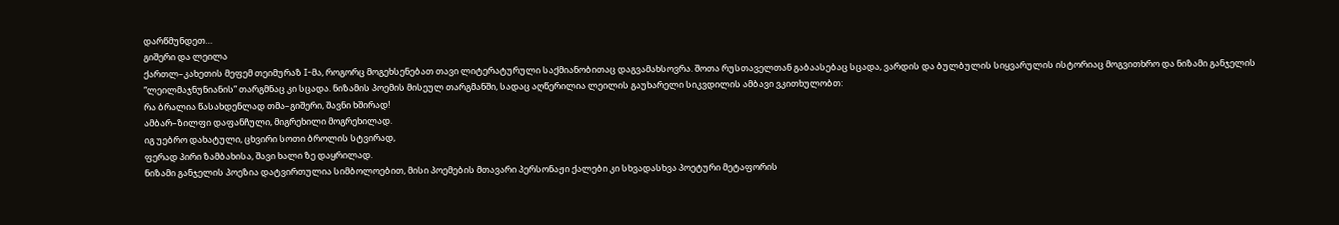დარწმუნდეთ…
გიშერი და ლეილა
ქართლ–კახეთის მეფემ თეიმურაზ I-მა, როგორც მოგეხსენებათ თავი ლიტერატურული საქმიანობითაც დაგვამახსოვრა. შოთა რუსთაველთან გაბაასებაც სცადა, ვარდის და ბულბულის სიყვარულის ისტორიაც მოგვითხრო და ნიზამი განჯელის “ლეილმაჯნუნიანის” თარგმნაც კი სცადა. ნიზამის პოემის მისეულ თარგმანში, სადაც აღწერილია ლეილის გაუხარელი სიკვდილის ამბავი ვკითხულობთ:
რა ბრალია წასახდენლად თმა–გიშერი, შავნი ხშირად!
ამბარ–ზილფი დაფანჩული, მიგრეხილი მოგრეხილად.
იგ უებრო დახატული, ცხვირი სოთი ბროლის სტვირად,
ფერად პირი ზამბახისა, შავი ხალი ზე დაყრილად.
ნიზამი განჯელის პოეზია დატვირთულია სიმბოლოებით, მისი პოემების მთავარი პერსონაჟი ქალები კი სხვადასხვა პოეტური მეტაფორის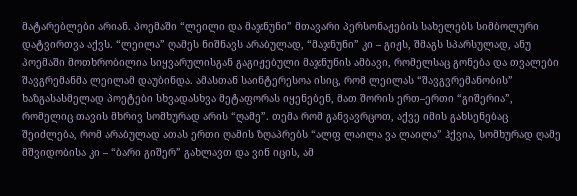მატარებლები არიან. პოემაში “ლეილი და მაჯნუნი” მთავარი პერსონაჟების სახელებს სიმბოლური დატვირთვა აქვს. “ლეილა” ღამეს ნიშნავს არაბულად, “მაჯნუნი” კი – გიჟს, შმაგს სპარსულად, ანუ პოემაში მოთხრობილია სიყვარულისგან გაგიჟებული მაჯნუნის ამბავი, რომელსაც გონება და თვალები შავგრემანმა ლეილამ დაუბინდა. ამასთან საინტერესოა ისიც, რომ ლეილას “შავგვრემანობის” ხაზგასასმელად პოეტები სხვადასხვა მეტაფორას იყენებენ, მათ შორის ერთ–ერთი “გიშერია”, რომელიც თავის მხრივ სომხურად არის “ღამე”. თემა რომ განვავრცოთ, აქვე იმის გახსენებაც შეიძლება, რომ არაბულად ათას ერთი ღამის ზღაპრებს “ალფ ლაილა ვა ლაილა” ჰქვია, სომხურად ღამე მშვიდობისა კი – “ბარი გიშერ” გახლავთ და ვინ იცის, ამ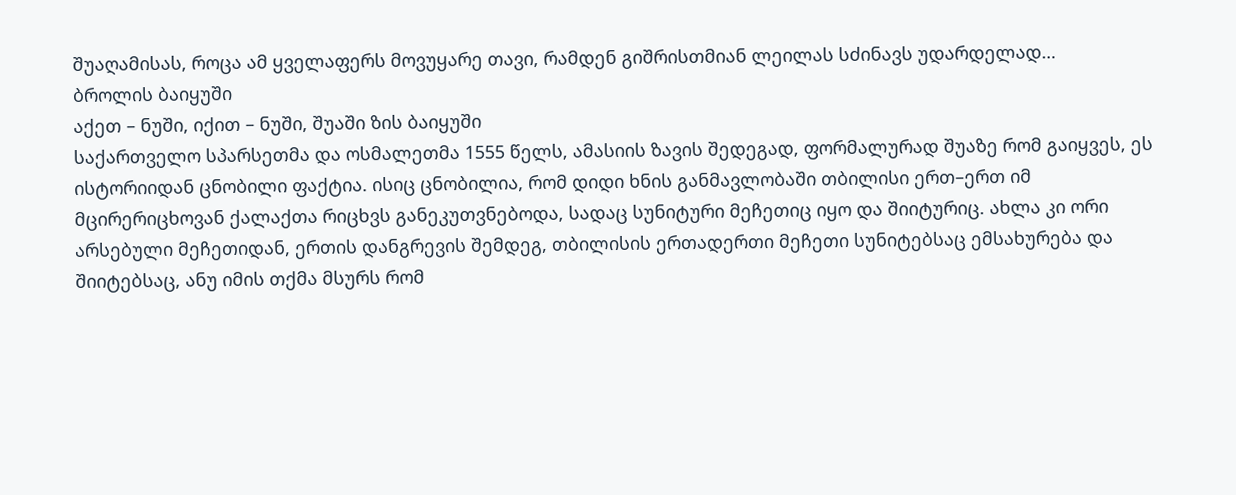შუაღამისას, როცა ამ ყველაფერს მოვუყარე თავი, რამდენ გიშრისთმიან ლეილას სძინავს უდარდელად…
ბროლის ბაიყუში
აქეთ – ნუში, იქით – ნუში, შუაში ზის ბაიყუში
საქართველო სპარსეთმა და ოსმალეთმა 1555 წელს, ამასიის ზავის შედეგად, ფორმალურად შუაზე რომ გაიყვეს, ეს ისტორიიდან ცნობილი ფაქტია. ისიც ცნობილია, რომ დიდი ხნის განმავლობაში თბილისი ერთ–ერთ იმ მცირერიცხოვან ქალაქთა რიცხვს განეკუთვნებოდა, სადაც სუნიტური მეჩეთიც იყო და შიიტურიც. ახლა კი ორი არსებული მეჩეთიდან, ერთის დანგრევის შემდეგ, თბილისის ერთადერთი მეჩეთი სუნიტებსაც ემსახურება და შიიტებსაც, ანუ იმის თქმა მსურს რომ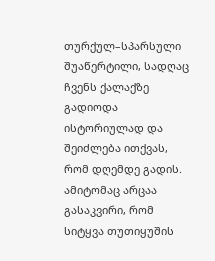თურქულ–სპარსული შუაწერტილი, სადღაც ჩვენს ქალაქზე გადიოდა ისტორიულად და შეიძლება ითქვას, რომ დღემდე გადის.
ამიტომაც არცაა გასაკვირი, რომ სიტყვა თუთიყუშის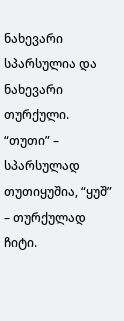ნახევარი სპარსულია და ნახევარი თურქული. “თუთი” – სპარსულად თუთიყუშია, “ყუშ” – თურქულად ჩიტი.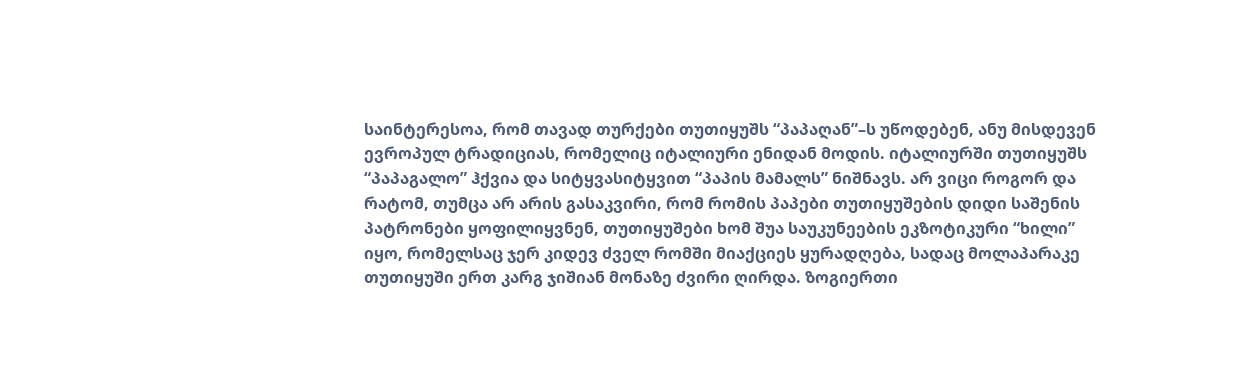საინტერესოა, რომ თავად თურქები თუთიყუშს “პაპაღან”–ს უწოდებენ, ანუ მისდევენ ევროპულ ტრადიციას, რომელიც იტალიური ენიდან მოდის. იტალიურში თუთიყუშს “პაპაგალო” ჰქვია და სიტყვასიტყვით “პაპის მამალს” ნიშნავს. არ ვიცი როგორ და რატომ, თუმცა არ არის გასაკვირი, რომ რომის პაპები თუთიყუშების დიდი საშენის პატრონები ყოფილიყვნენ, თუთიყუშები ხომ შუა საუკუნეების ეკზოტიკური “ხილი” იყო, რომელსაც ჯერ კიდევ ძველ რომში მიაქციეს ყურადღება, სადაც მოლაპარაკე თუთიყუში ერთ კარგ ჯიშიან მონაზე ძვირი ღირდა. ზოგიერთი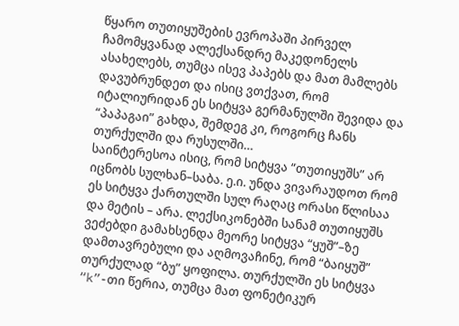წყარო თუთიყუშების ევროპაში პირველ ჩამომყვანად ალექსანდრე მაკედონელს ასახელებს, თუმცა ისევ პაპებს და მათ მამლებს დავუბრუნდეთ და ისიც ვთქვათ, რომ იტალიურიდან ეს სიტყვა გერმანულში შევიდა და “პაპაგაი” გახდა, შემდეგ კი, როგორც ჩანს თურქულში და რუსულში…
საინტერესოა ისიც, რომ სიტყვა “თუთიყუშს” არ იცნობს სულხან–საბა. ე.ი. უნდა ვივარაუდოთ რომ ეს სიტყვა ქართულში სულ რაღაც ორასი წლისაა და მეტის – არა. ლექსიკონებში სანამ თუთიყუშს ვეძებდი გამახსენდა მეორე სიტყვა “ყუშ”–ზე დამთავრებული და აღმოვაჩინე, რომ “ბაიყუშ” თურქულად “ბუ” ყოფილა. თურქულში ეს სიტყვა “k”-თი წერია, თუმცა მათ ფონეტიკურ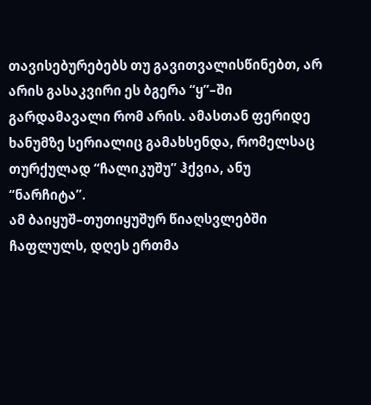თავისებურებებს თუ გავითვალისწინებთ, არ არის გასაკვირი ეს ბგერა “ყ”–ში გარდამავალი რომ არის. ამასთან ფერიდე ხანუმზე სერიალიც გამახსენდა, რომელსაც თურქულად “ჩალიკუშუ” ჰქვია, ანუ “ნარჩიტა”.
ამ ბაიყუშ–თუთიყუშურ წიაღსვლებში ჩაფლულს, დღეს ერთმა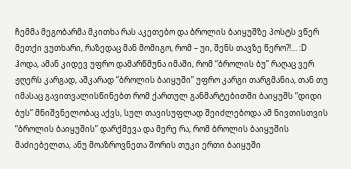ჩემმა მეგობარმა მკითხა რას აკეთებო და ბროლის ბაიყუშზე პოსტს ვწერ მეთქი ვუთხარი, რაზედაც მან მომიგო, რომ – უი, შენს თავზე წერო?!… :D ჰოდა, ამან კიდევ უფრო დამარწმუნა იმაში, რომ “ბროლის ბუ” რაღაც ვერ ჟღერს კარგად, აშკარად “ბროლის ბაიყუში” უფრო კარგი თარგმანია, თან თუ იმასაც გავითვალისწინებთ რომ ქართულ განმარტებითში ბაიყუშს “დიდი ბუს” მნიშვნელობაც აქვს, სულ თავისუფლად შეიძლებოდა ამ ნივთისთვის “ბროლის ბაიყუშის” დარქმევა და მერე რა, რომ ბროლის ბაიყუშის მაძიებელთა, ანუ მოაზროვნეთა შორის თუკი ერთი ბაიყუში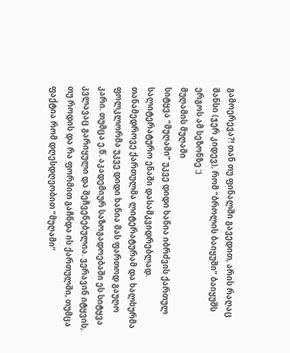გამოერევა?! თან თუ ფინალში გავედით, არის რაღაც შანსი (ჯერ კიდევ), რომ “ბროლის ბაიყუში” ბაიყუშს ერგოს ამ სეზონზე :)
მუღამის მუღამი
სიტყვა “მუღამი” უკვე დიდი ხანია იბრძვის ქართულ სალიტერატურო ენაში დასამკვიდრებლად. თანამედროვე ქართულმა ლიტერატურამ და ხალხურმა ფოლკლორმა უკვე დიდი ხანია მას ფართოდ გაუღო კარი. თუმცა ე.წ. აკადემიურ საზოგადოებაში ეს სიტყვა კვლავაც გარიყული და შეჩვენებულია. ვერავინ იტყვის, თუ როდის და რა ფორმით გაჩნდა ის ქართულში, თუმცა ფაქტია რომ დღესდღეობით “მუღამი”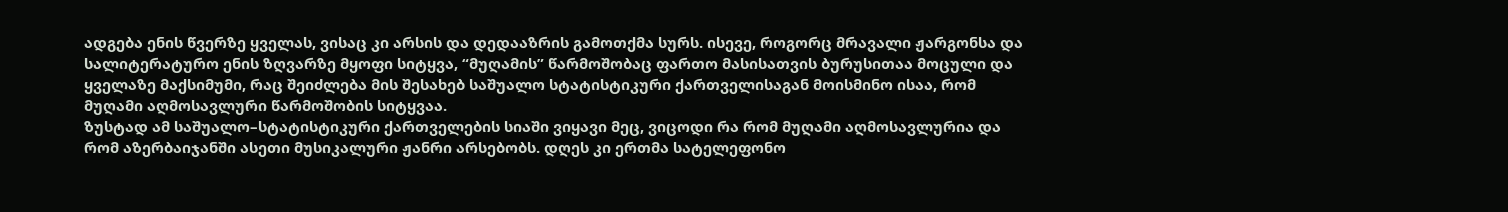ადგება ენის წვერზე ყველას, ვისაც კი არსის და დედააზრის გამოთქმა სურს. ისევე, როგორც მრავალი ჟარგონსა და სალიტერატურო ენის ზღვარზე მყოფი სიტყვა, “მუღამის” წარმოშობაც ფართო მასისათვის ბურუსითაა მოცული და ყველაზე მაქსიმუმი, რაც შეიძლება მის შესახებ საშუალო სტატისტიკური ქართველისაგან მოისმინო ისაა, რომ მუღამი აღმოსავლური წარმოშობის სიტყვაა.
ზუსტად ამ საშუალო–სტატისტიკური ქართველების სიაში ვიყავი მეც, ვიცოდი რა რომ მუღამი აღმოსავლურია და რომ აზერბაიჯანში ასეთი მუსიკალური ჟანრი არსებობს. დღეს კი ერთმა სატელეფონო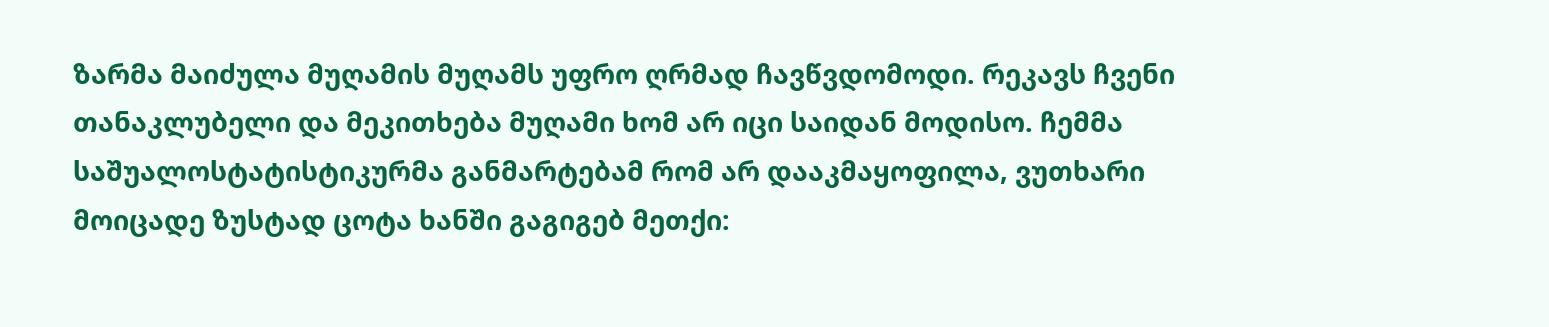ზარმა მაიძულა მუღამის მუღამს უფრო ღრმად ჩავწვდომოდი. რეკავს ჩვენი თანაკლუბელი და მეკითხება მუღამი ხომ არ იცი საიდან მოდისო. ჩემმა საშუალოსტატისტიკურმა განმარტებამ რომ არ დააკმაყოფილა, ვუთხარი მოიცადე ზუსტად ცოტა ხანში გაგიგებ მეთქი: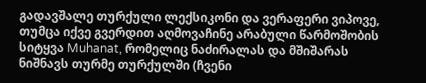გადავშალე თურქული ლექსიკონი და ვერაფერი ვიპოვე, თუმცა იქვე გვერდით აღმოვაჩინე არაბული წარმოშობის სიტყვა Muhanat, რომელიც ნაძირალას და მშიშარას ნიშნავს თურმე თურქულში (ჩვენი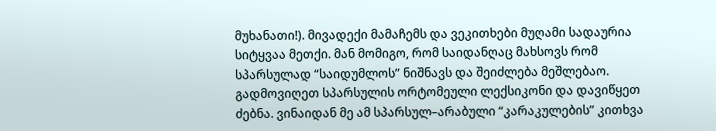მუხანათი!). მივადექი მამაჩემს და ვეკითხები მუღამი სადაურია სიტყვაა მეთქი. მან მომიგო, რომ საიდანღაც მახსოვს რომ სპარსულად “საიდუმლოს” ნიშნავს და შეიძლება მეშლებაო. გადმოვიღეთ სპარსულის ორტომეული ლექსიკონი და დავიწყეთ ძებნა. ვინაიდან მე ამ სპარსულ–არაბული “კარაკულების” კითხვა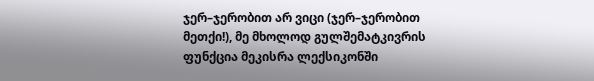ჯერ–ჯერობით არ ვიცი (ჯერ–ჯერობით მეთქი!), მე მხოლოდ გულშემატკივრის ფუნქცია მეკისრა ლექსიკონში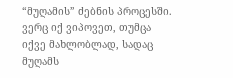“მუღამის” ძებნის პროცესში.
ვერც იქ ვიპოვეთ, თუმცა იქვე მახლობლად, სადაც მუღამს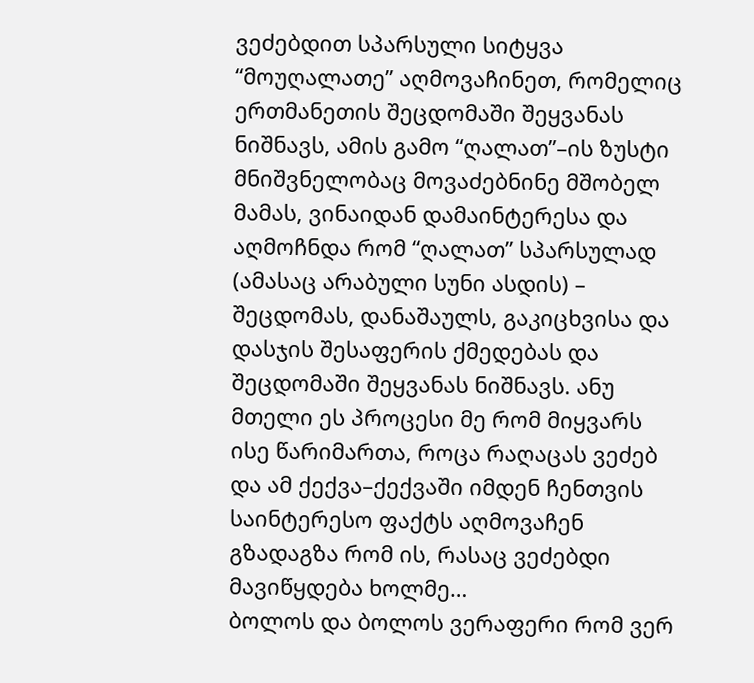ვეძებდით სპარსული სიტყვა “მოუღალათე” აღმოვაჩინეთ, რომელიც ერთმანეთის შეცდომაში შეყვანას ნიშნავს, ამის გამო “ღალათ”–ის ზუსტი მნიშვნელობაც მოვაძებნინე მშობელ მამას, ვინაიდან დამაინტერესა და აღმოჩნდა რომ “ღალათ” სპარსულად (ამასაც არაბული სუნი ასდის) – შეცდომას, დანაშაულს, გაკიცხვისა და დასჯის შესაფერის ქმედებას და შეცდომაში შეყვანას ნიშნავს. ანუ მთელი ეს პროცესი მე რომ მიყვარს ისე წარიმართა, როცა რაღაცას ვეძებ და ამ ქექვა–ქექვაში იმდენ ჩენთვის საინტერესო ფაქტს აღმოვაჩენ გზადაგზა რომ ის, რასაც ვეძებდი მავიწყდება ხოლმე…
ბოლოს და ბოლოს ვერაფერი რომ ვერ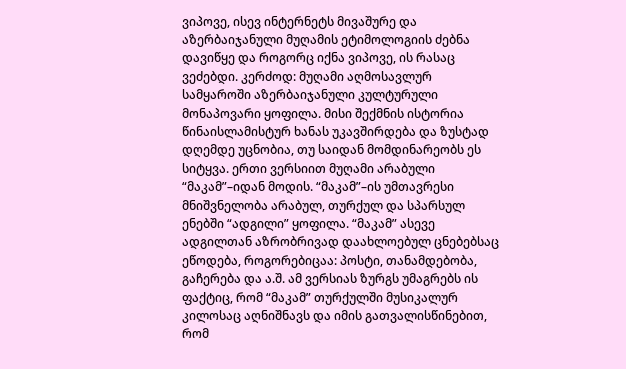ვიპოვე, ისევ ინტერნეტს მივაშურე და აზერბაიჯანული მუღამის ეტიმოლოგიის ძებნა დავიწყე და როგორც იქნა ვიპოვე, ის რასაც ვეძებდი. კერძოდ: მუღამი აღმოსავლურ სამყაროში აზერბაიჯანული კულტურული მონაპოვარი ყოფილა. მისი შექმნის ისტორია წინაისლამისტურ ხანას უკავშირდება და ზუსტად დღემდე უცნობია, თუ საიდან მომდინარეობს ეს სიტყვა. ერთი ვერსიით მუღამი არაბული “მაკამ”–იდან მოდის. “მაკამ”–ის უმთავრესი მნიშვნელობა არაბულ, თურქულ და სპარსულ ენებში “ადგილი” ყოფილა. “მაკამ” ასევე ადგილთან აზრობრივად დაახლოებულ ცნებებსაც ეწოდება, როგორებიცაა: პოსტი, თანამდებობა, გაჩერება და ა.შ. ამ ვერსიას ზურგს უმაგრებს ის ფაქტიც, რომ “მაკამ” თურქულში მუსიკალურ კილოსაც აღნიშნავს და იმის გათვალისწინებით, რომ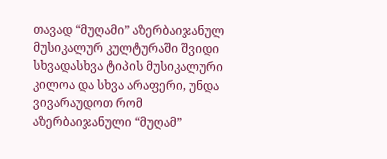თავად “მუღამი” აზერბაიჯანულ მუსიკალურ კულტურაში შვიდი სხვადასხვა ტიპის მუსიკალური კილოა და სხვა არაფერი, უნდა ვივარაუდოთ რომ აზერბაიჯანული “მუღამ”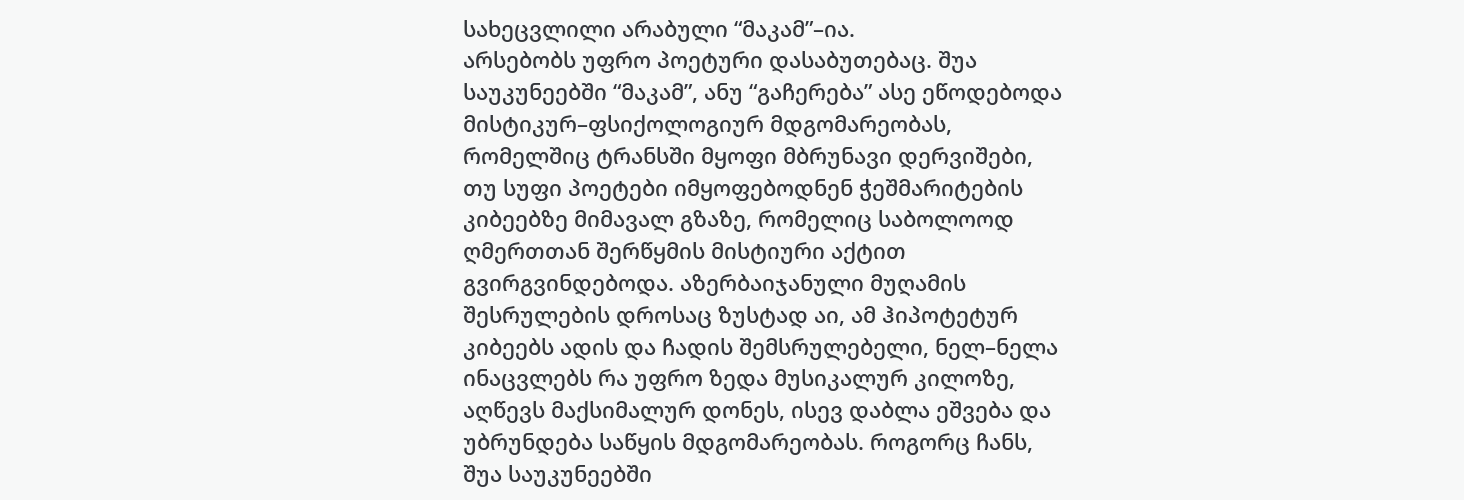სახეცვლილი არაბული “მაკამ”–ია.
არსებობს უფრო პოეტური დასაბუთებაც. შუა საუკუნეებში “მაკამ”, ანუ “გაჩერება” ასე ეწოდებოდა მისტიკურ–ფსიქოლოგიურ მდგომარეობას, რომელშიც ტრანსში მყოფი მბრუნავი დერვიშები, თუ სუფი პოეტები იმყოფებოდნენ ჭეშმარიტების კიბეებზე მიმავალ გზაზე, რომელიც საბოლოოდ ღმერთთან შერწყმის მისტიური აქტით გვირგვინდებოდა. აზერბაიჯანული მუღამის შესრულების დროსაც ზუსტად აი, ამ ჰიპოტეტურ კიბეებს ადის და ჩადის შემსრულებელი, ნელ–ნელა ინაცვლებს რა უფრო ზედა მუსიკალურ კილოზე, აღწევს მაქსიმალურ დონეს, ისევ დაბლა ეშვება და უბრუნდება საწყის მდგომარეობას. როგორც ჩანს, შუა საუკუნეებში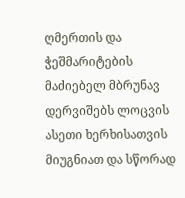ღმერთის და ჭეშმარიტების მაძიებელ მბრუნავ დერვიშებს ლოცვის ასეთი ხერხისათვის მიუგნიათ და სწორად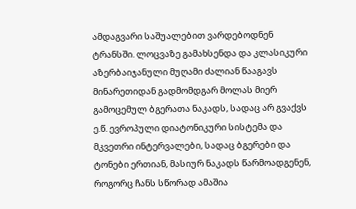ამდაგვარი საშუალებით ვარდებოდნენ ტრანსში. ლოცვაზე გამახსენდა და კლასიკური აზერბაიჯანული მუღამი ძალიან წააგავს მინარეთიდან გადმომდგარ მოლას მიერ გამოცემულ ბგერათა ნაკადს, სადაც არ გვაქვს ე.წ. ევროპული დიატონიკური სისტემა და მკვეთრი ინტერვალები, სადაც ბგერები და ტონები ერთიან, მასიურ ნაკადს წარმოადგენენ, როგორც ჩანს სწორად ამაშია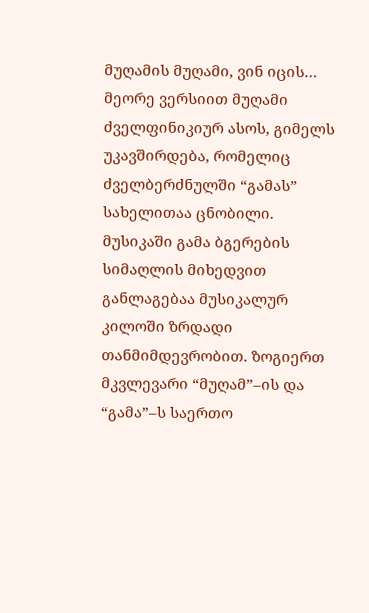მუღამის მუღამი, ვინ იცის…
მეორე ვერსიით მუღამი ძველფინიკიურ ასოს, გიმელს უკავშირდება, რომელიც ძველბერძნულში “გამას” სახელითაა ცნობილი. მუსიკაში გამა ბგერების სიმაღლის მიხედვით განლაგებაა მუსიკალურ კილოში ზრდადი თანმიმდევრობით. ზოგიერთ მკვლევარი “მუღამ”–ის და “გამა”–ს საერთო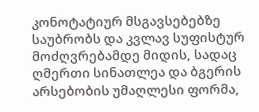კონოტატიურ მსგავსებებზე საუბრობს და კვლავ სუფისტურ მოძღვრებამდე მიდის, სადაც ღმერთი სინათლეა და ბგერის არსებობის უმაღლესი ფორმა,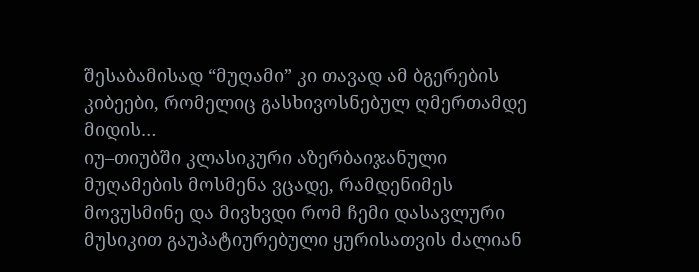შესაბამისად “მუღამი” კი თავად ამ ბგერების კიბეები, რომელიც გასხივოსნებულ ღმერთამდე მიდის…
იუ–თიუბში კლასიკური აზერბაიჯანული მუღამების მოსმენა ვცადე, რამდენიმეს მოვუსმინე და მივხვდი რომ ჩემი დასავლური მუსიკით გაუპატიურებული ყურისათვის ძალიან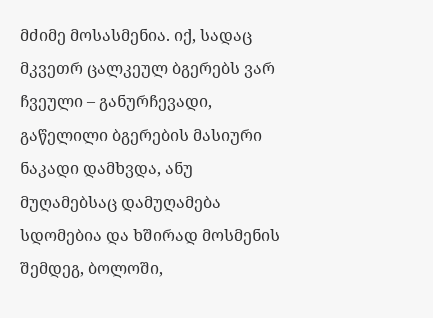მძიმე მოსასმენია. იქ, სადაც მკვეთრ ცალკეულ ბგერებს ვარ ჩვეული – განურჩევადი, გაწელილი ბგერების მასიური ნაკადი დამხვდა, ანუ მუღამებსაც დამუღამება სდომებია და ხშირად მოსმენის შემდეგ, ბოლოში,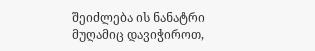შეიძლება ის ნანატრი მუღამიც დავიჭიროთ,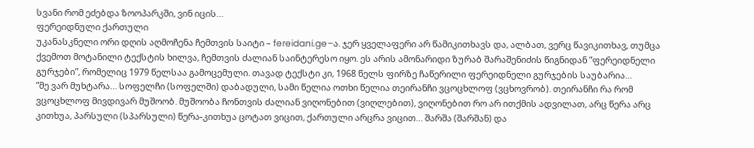სვანი რომ ეძებდა ზოოპარკში, ვინ იცის…
ფერეიდნული ქართული
უკანასკნელი ორი დღის აღმოჩენა ჩემთვის საიტი – fereidani.ge–ა. ჯერ ყველაფერი არ წამიკითხავს და, ალბათ, ვერც წავიკითხავ, თუმცა ქვემოთ მოტანილი ტექსტის ხილვა, ჩემთვის ძალიან საინტერესო იყო. ეს არის ამონარიდი ზურაბ შარაშენიძის წიგნიდან “ფერეიდნელი გურჯები”, რომელიც 1979 წელსაა გამოცემული. თავად ტექსტი კი, 1968 წელს ფირზე ჩაწერილი ფერეიდნელი გურჯების საუბარია…
“მე ვარ მუხტარა… სოფელჩი (სოფელში) დაბადული, სამი წელია ოთხი წელია თეირანჩი ვცოცხლოფ (ვცხოვრობ). თეირანჩი რა რომ ვცოცხლოფ მივდივარ მუშოობ. მუშოობა ჩონთვის ძალიან ვიღონებით (ვიღლებით), ვიღონებით რო არ ითქმის ადვილათ, არც წერა არც კითხუა, პარსული (სპარსული) წერა-კითხუა ცოტათ ვიცით, ქართული არცრა ვიცით… შარშა (შარშან) და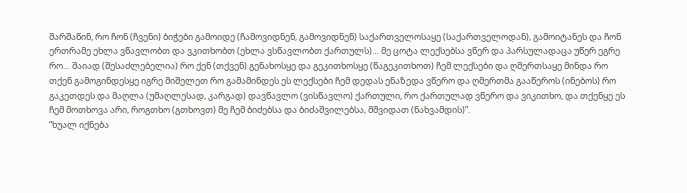შარშაწინ, რო ჩონ (ჩვენი) ბიჭები გამოიდე (ჩამოვიდნენ, გამოვიდნენ) საქართველოსაყე (საქართველოდან), გამოიტანეს და ჩონ ერთრამე ეხლა ვწავლობთ და ვკითხობთ (ეხლა ვსწავლობთ ქართულს)… მე ცოტა ლექსებსა ვწერ და პარსულადაცა უწერ ეგრე რო… შაიად (შესაძლებელია) რო ქენ (თქვენ) გენახოსყე და გეკითხოსყე (წაგეკითხოთ) ჩემ ლექსები და ღმერთსაყე მინდა რო თქენ გამოგინდესყე იგრე მიშელეთ რო გამამინდეს ეს ლექსები ჩემ დედას ენაზედა ვწერო და ღმერთმა გააწეროს (ინებოს) რო გაკეთდეს და მაღლა (უმაღლესად, კარგად) დავწავლო (ვისწავლო) ქართული, რო ქართულად ვწერო და ვიკითხო, და თქენყე ეს ჩემ მოთხოვა არი, როგთხო (გთხოვთ) მე ჩემ ბიძებსა და ბიძაშვილებსა, მშვიდათ (ნახვამდის)”.
“ხუალ იქნება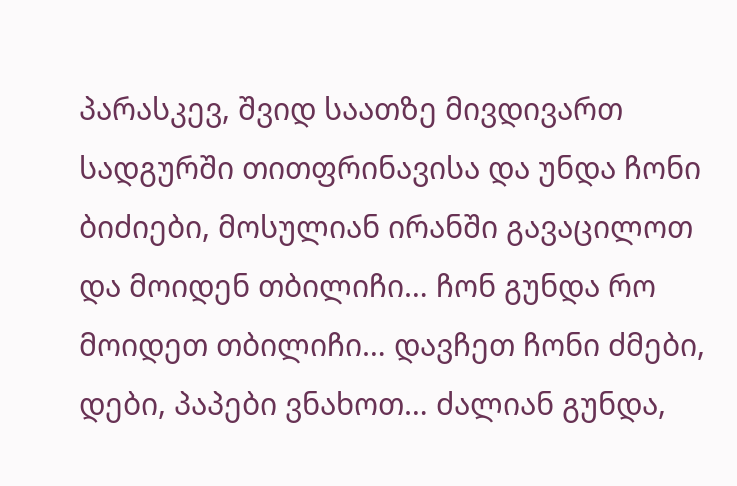პარასკევ, შვიდ საათზე მივდივართ სადგურში თითფრინავისა და უნდა ჩონი ბიძიები, მოსულიან ირანში გავაცილოთ და მოიდენ თბილიჩი… ჩონ გუნდა რო მოიდეთ თბილიჩი… დავჩეთ ჩონი ძმები, დები, პაპები ვნახოთ… ძალიან გუნდა,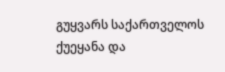გუყვარს საქართველოს ქუეყანა და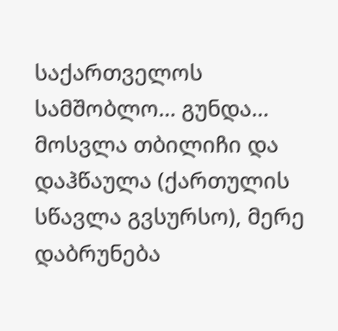საქართველოს სამშობლო… გუნდა… მოსვლა თბილიჩი და დაჰწაულა (ქართულის სწავლა გვსურსო), მერე დაბრუნება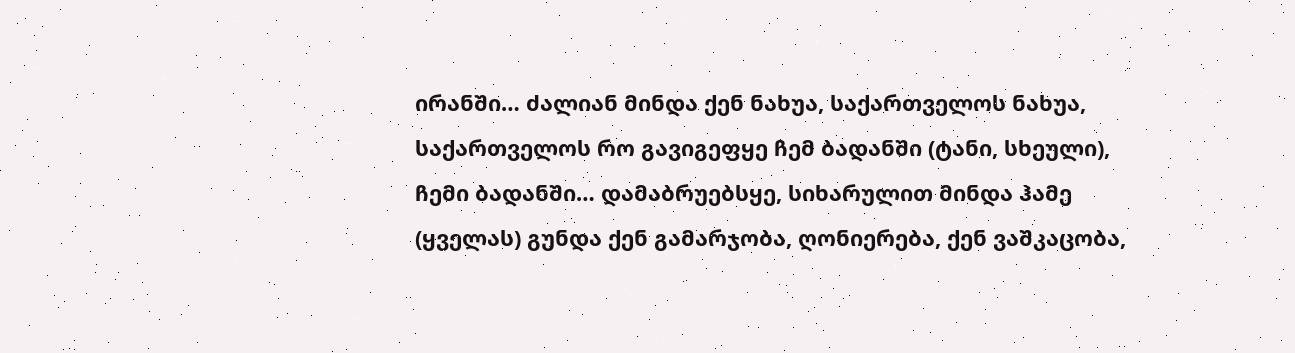ირანში… ძალიან მინდა ქენ ნახუა, საქართველოს ნახუა, საქართველოს რო გავიგეფყე ჩემ ბადანში (ტანი, სხეული), ჩემი ბადანში… დამაბრუებსყე, სიხარულით მინდა ჰამე (ყველას) გუნდა ქენ გამარჯობა, ღონიერება, ქენ ვაშკაცობა,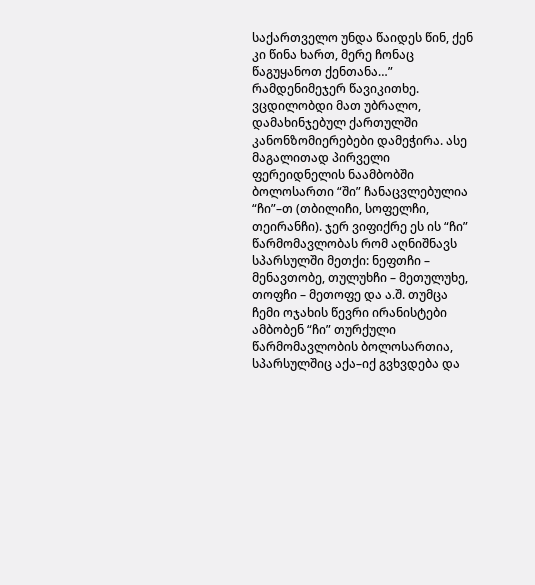საქართველო უნდა წაიდეს წინ, ქენ კი წინა ხართ, მერე ჩონაც წაგუყანოთ ქენთანა…”
რამდენიმეჯერ წავიკითხე. ვცდილობდი მათ უბრალო, დამახინჯებულ ქართულში კანონზომიერებები დამეჭირა. ასე მაგალითად პირველი ფერეიდნელის ნაამბობში ბოლოსართი “ში” ჩანაცვლებულია “ჩი”–თ (თბილიჩი, სოფელჩი, თეირანჩი). ჯერ ვიფიქრე ეს ის “ჩი” წარმომავლობას რომ აღნიშნავს სპარსულში მეთქი: ნეფთჩი – მენავთობე, თულუხჩი – მეთულუხე, თოფჩი – მეთოფე და ა.შ. თუმცა ჩემი ოჯახის წევრი ირანისტები ამბობენ “ჩი” თურქული წარმომავლობის ბოლოსართია, სპარსულშიც აქა–იქ გვხვდება და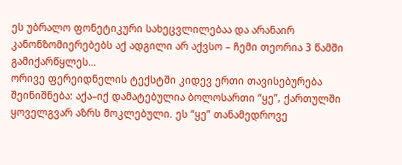ეს უბრალო ფონეტიკური სახეცვლილებაა და არანაირ კანონზომიერებებს აქ ადგილი არ აქვსო – ჩემი თეორია 3 წამში გამიქარწყლეს…
ორივე ფერეიდნელის ტექსტში კიდევ ერთი თავისებურება შეინიშნება: აქა–იქ დამატებულია ბოლოსართი “ყე”, ქართულში ყოველგვარ აზრს მოკლებული. ეს “ყე” თანამედროვე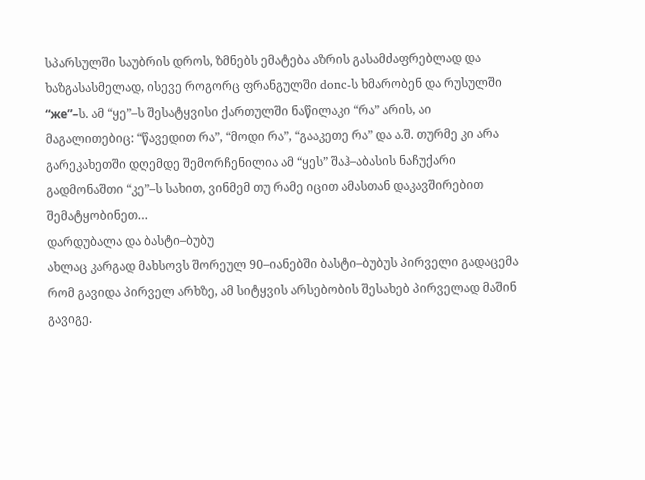სპარსულში საუბრის დროს, ზმნებს ემატება აზრის გასამძაფრებლად და ხაზგასასმელად, ისევე როგორც ფრანგულში donc-ს ხმარობენ და რუსულში “же”–ს. ამ “ყე”–ს შესატყვისი ქართულში ნაწილაკი “რა” არის, აი მაგალითებიც: “წავედით რა”, “მოდი რა”, “გააკეთე რა” და ა.შ. თურმე კი არა გარეკახეთში დღემდე შემორჩენილია ამ “ყეს” შაჰ–აბასის ნაჩუქარი გადმონაშთი “კე”–ს სახით, ვინმემ თუ რამე იცით ამასთან დაკავშირებით შემატყობინეთ…
დარდუბალა და ბასტი–ბუბუ
ახლაც კარგად მახსოვს შორეულ 90–იანებში ბასტი–ბუბუს პირველი გადაცემა რომ გავიდა პირველ არხზე, ამ სიტყვის არსებობის შესახებ პირველად მაშინ გავიგე.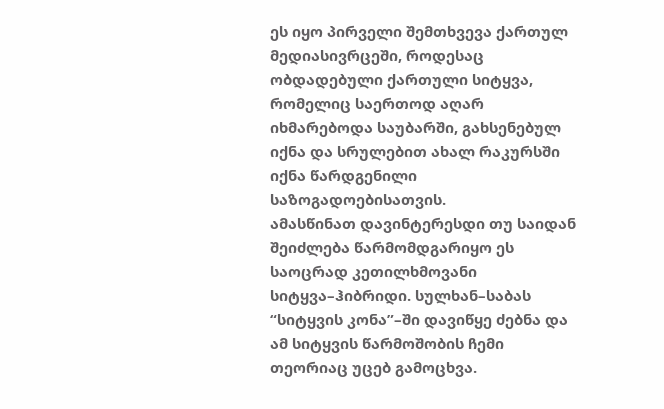ეს იყო პირველი შემთხვევა ქართულ მედიასივრცეში, როდესაც ობდადებული ქართული სიტყვა, რომელიც საერთოდ აღარ იხმარებოდა საუბარში, გახსენებულ იქნა და სრულებით ახალ რაკურსში იქნა წარდგენილი საზოგადოებისათვის.
ამასწინათ დავინტერესდი თუ საიდან შეიძლება წარმომდგარიყო ეს საოცრად კეთილხმოვანი სიტყვა–ჰიბრიდი. სულხან–საბას “სიტყვის კონა”–ში დავიწყე ძებნა და ამ სიტყვის წარმოშობის ჩემი თეორიაც უცებ გამოცხვა.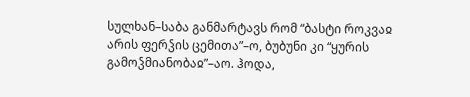სულხან–საბა განმარტავს რომ “ბასტი როკვაჲ არის ფერჴის ცემითა”–ო, ბუბუნი კი “ყურის გამოჴმიანობაჲ”–აო. ჰოდა,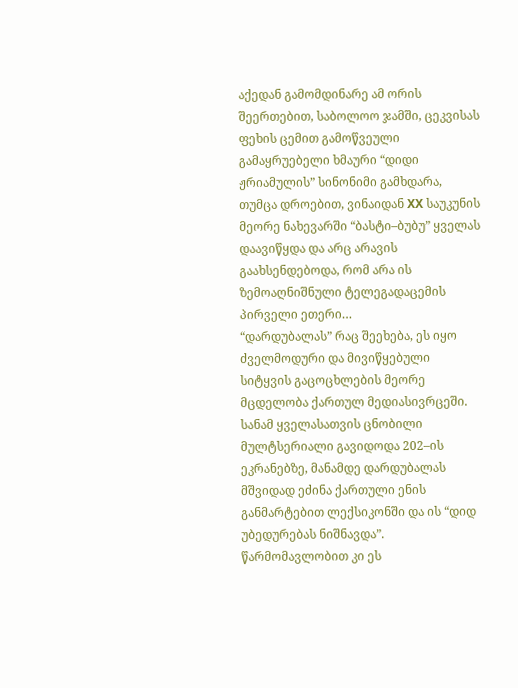აქედან გამომდინარე ამ ორის შეერთებით, საბოლოო ჯამში, ცეკვისას ფეხის ცემით გამოწვეული გამაყრუებელი ხმაური “დიდი ჟრიამულის” სინონიმი გამხდარა, თუმცა დროებით, ვინაიდან XX საუკუნის მეორე ნახევარში “ბასტი–ბუბუ” ყველას დაავიწყდა და არც არავის გაახსენდებოდა, რომ არა ის ზემოაღნიშნული ტელეგადაცემის პირველი ეთერი…
“დარდუბალას” რაც შეეხება, ეს იყო ძველმოდური და მივიწყებული სიტყვის გაცოცხლების მეორე მცდელობა ქართულ მედიასივრცეში. სანამ ყველასათვის ცნობილი მულტსერიალი გავიდოდა 202–ის ეკრანებზე, მანამდე დარდუბალას მშვიდად ეძინა ქართული ენის განმარტებით ლექსიკონში და ის “დიდ უბედურებას ნიშნავდა”. წარმომავლობით კი ეს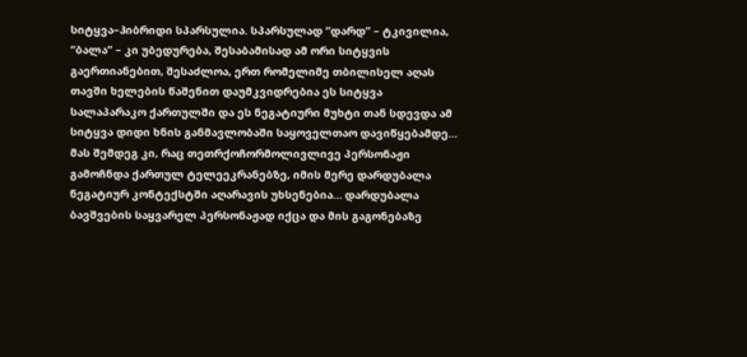სიტყვა–ჰიბრიდი სპარსულია. სპარსულად “დარდ” – ტკივილია, “ბალა” – კი უბედურება, შესაბამისად ამ ორი სიტყვის გაერთიანებით, შესაძლოა, ერთ რომელიმე თბილისელ აღას თავში ხელების წაშენით დაუმკვიდრებია ეს სიტყვა სალაპარაკო ქართულში და ეს ნეგატიური მუხტი თან სდევდა ამ სიტყვა დიდი ხნის განმავლობაში საყოველთაო დავიწყებამდე… მას შემდეგ კი, რაც თეთრქოჩორმოლივლივე პერსონაჟი გამოჩნდა ქართულ ტელეეკრანებზე, იმის მერე დარდუბალა ნეგატიურ კონტექსტში აღარავის უხსენებია… დარდუბალა ბავშვების საყვარელ პერსონაჟად იქცა და მის გაგონებაზე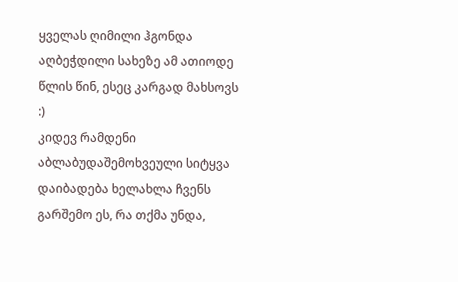ყველას ღიმილი ჰგონდა აღბეჭდილი სახეზე ამ ათიოდე წლის წინ, ესეც კარგად მახსოვს :)
კიდევ რამდენი აბლაბუდაშემოხვეული სიტყვა დაიბადება ხელახლა ჩვენს გარშემო ეს, რა თქმა უნდა,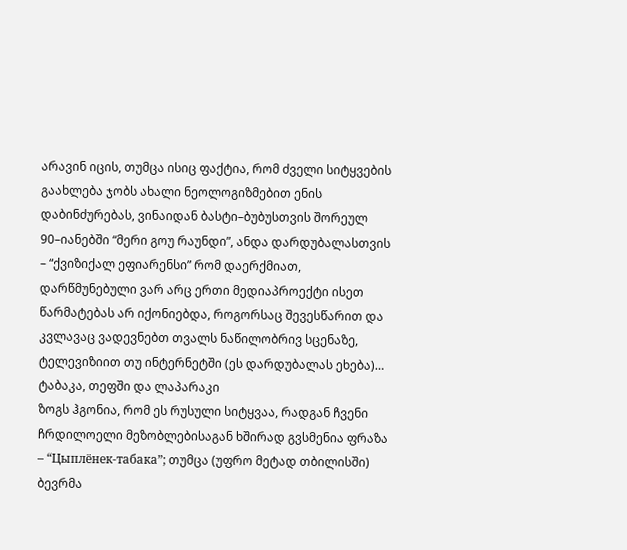არავინ იცის, თუმცა ისიც ფაქტია, რომ ძველი სიტყვების გაახლება ჯობს ახალი ნეოლოგიზმებით ენის დაბინძურებას, ვინაიდან ბასტი–ბუბუსთვის შორეულ 90–იანებში “მერი გოუ რაუნდი”, ანდა დარდუბალასთვის – “ქვიზიქალ ეფიარენსი” რომ დაერქმიათ, დარწმუნებული ვარ არც ერთი მედიაპროექტი ისეთ წარმატებას არ იქონიებდა, როგორსაც შევესწარით და კვლავაც ვადევნებთ თვალს ნაწილობრივ სცენაზე, ტელევიზიით თუ ინტერნეტში (ეს დარდუბალას ეხება)…
ტაბაკა, თეფში და ლაპარაკი
ზოგს ჰგონია, რომ ეს რუსული სიტყვაა, რადგან ჩვენი ჩრდილოელი მეზობლებისაგან ხშირად გვსმენია ფრაზა – “Цыплёнек-табака”; თუმცა (უფრო მეტად თბილისში) ბევრმა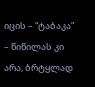იცის – “ტაბაკა” – წიწილას კი არა, ბრტყლად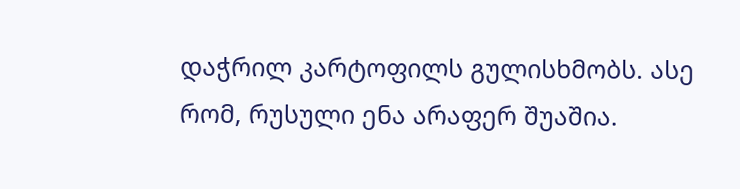დაჭრილ კარტოფილს გულისხმობს. ასე რომ, რუსული ენა არაფერ შუაშია.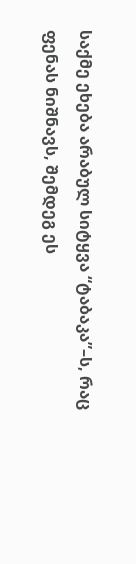საქმე ეხება არაბულ სიტყვა “ტაბაკა”–ს, რაც ფენას ნიშნავს, შემდეგ ეს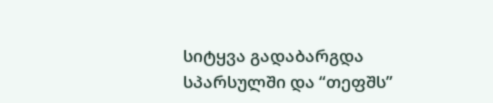სიტყვა გადაბარგდა სპარსულში და “თეფშს”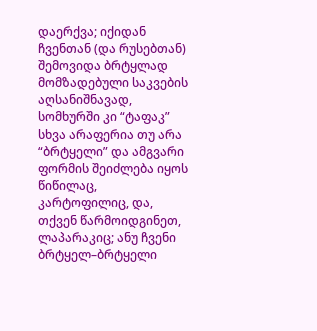დაერქვა; იქიდან ჩვენთან (და რუსებთან) შემოვიდა ბრტყლად მომზადებული საკვების აღსანიშნავად, სომხურში კი “ტაფაკ” სხვა არაფერია თუ არა “ბრტყელი” და ამგვარი ფორმის შეიძლება იყოს წიწილაც, კარტოფილიც, და, თქვენ წარმოიდგინეთ, ლაპარაკიც; ანუ ჩვენი ბრტყელ–ბრტყელი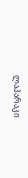ლაპარაკი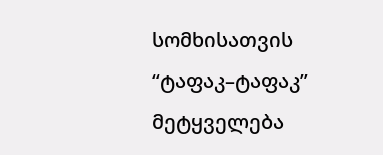სომხისათვის “ტაფაკ–ტაფაკ” მეტყველება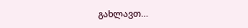გახლავთ…